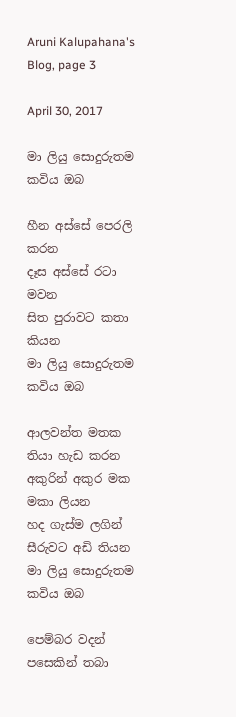Aruni Kalupahana's Blog, page 3

April 30, 2017

මා ලියු සොදුරුතම කවිය ඔබ

හීන අස්සේ පෙරලි කරන
දෑස අස්සේ රටා මවන
සිත පුරාවට කතා කියන
මා ලියු සොදුරුතම කවිය ඔබ

ආලවන්ත මතක තියා හැඩ කරන
අකුරින් අකුර මක මකා ලියන
හද ගැස්ම ලගින් සීරුවට අඩි තියන
මා ලියු සොදුරුතම කවිය ඔබ

පෙම්බර වදන් පසෙකින් තබා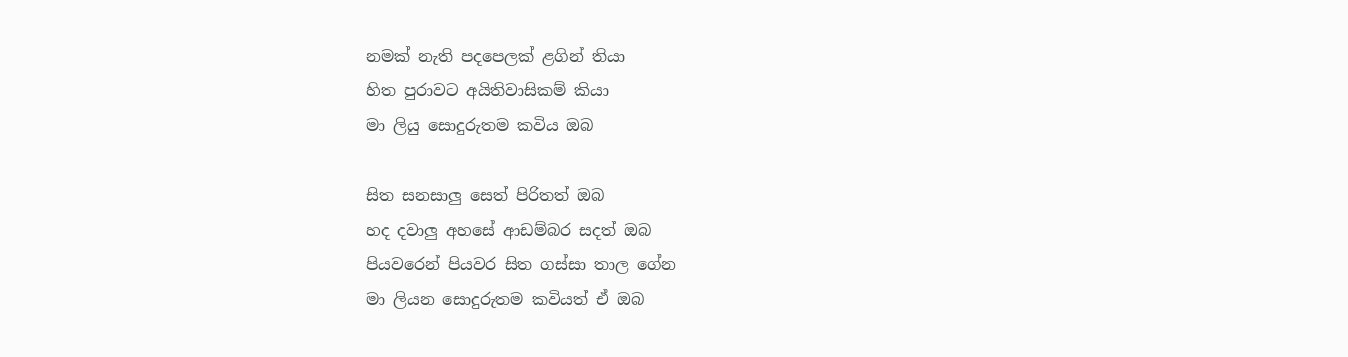නමක් නැති පදපෙලක් ළගින් තියා
හිත පුරාවට අයිතිවාසිකම් කියා
මා ලියු සොදුරුතම කවිය ඔබ

සිත සනසාලු සෙත් පිරිතත් ඔබ
හද දවාලු අහසේ ආඩම්බර සදත් ඔබ
පියවරෙන් පියවර සිත ගස්සා තාල ගේන
මා ලියන සොදුරුතම කවියත් ඒ ඔබ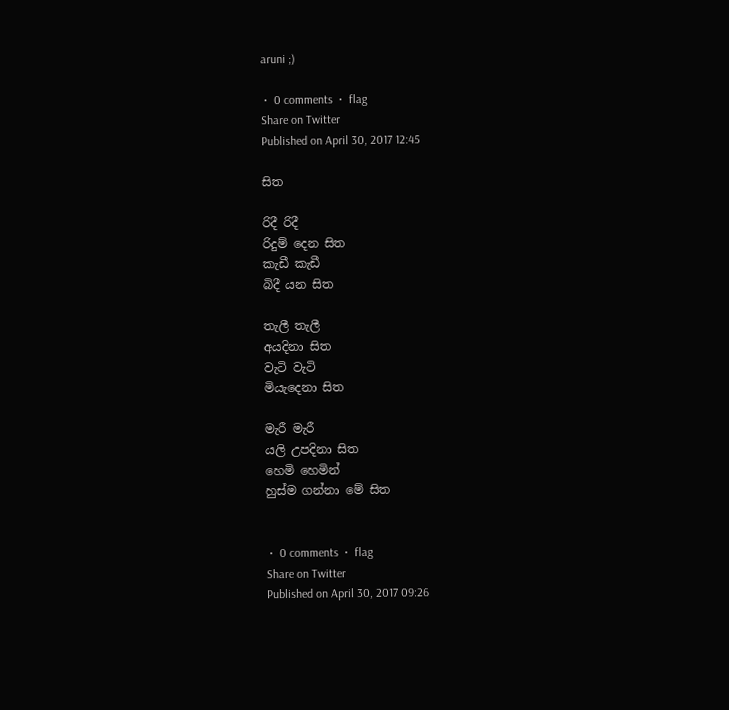aruni ;)

 •  0 comments  •  flag
Share on Twitter
Published on April 30, 2017 12:45

සිත

රිදී රිදී
රිදුම් දෙන සිත
කැඩී කැඩී
බිදී යන සිත

තැලී තැලී
අයදිනා සිත
වැටි වැටි
මියැදෙනා සිත

මැරී මැරී
යලි උපදිනා සිත
හෙමි හෙමින්
හුස්ම ගන්නා මේ සිත


 •  0 comments  •  flag
Share on Twitter
Published on April 30, 2017 09:26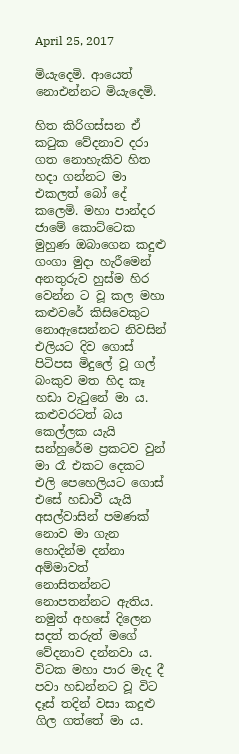April 25, 2017

මියැදෙමි. ආයෙත් නොඑන්නට මියැදෙමි.

හිත කිරිගස්සන ඒ කටුක වේදනාව දරා ගත නොහැකිව හිත හදා ගන්නට මා එකලත් බෝ දේ කලෙමි. මහා පාන්දර ජාමේ කොට්ටෙක මුහුණ ඔබාගෙන කදුළු ගංගා මුදා හැරීමෙන් අනතුරුව හුස්ම හිර වෙන්න ට වූ කල මහා කළුවරේ කිසිවෙකුට නොඇසෙන්නට නිවසින් එලියට දිව ගොස් පිටිපස මිදුලේ වූ ගල් බංකුව මත හිද කෑ හඩා වැටුනේ මා ය. කළුවරටත් බය කෙල්ලක යැයි සන්හුරේම ප්‍රකටව වුන් මා රෑ එකට දෙකට එලි පෙහෙලියට ගොස් එසේ හඩාවී යැයි අසල්වාසින් පමණක් නොව මා ගැන හොදින්ම දන්නා අම්මාවත් නොසිතන්නට නොපතන්නට ඇතිය. නමුත් අහසේ දිලෙන සදත් තරුත් මගේ වේදනාව දන්නවා ය. විටක මහා පාර මැද දී පවා හඩන්නට වූ විට දෑස් තදින් වසා කදුළු ගිල ගත්තේ මා ය.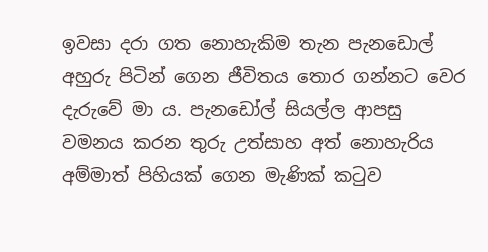ඉවසා දරා ගත නොහැකිම තැන පැනඩොල් අහුරු පිටින් ගෙන ජීවිතය තොර ගන්නට වෙර දැරුවේ මා ය. පැනඩෝල් සියල්ල ආපසු වමනය කරන තුරු උත්සාහ අත් නොහැරිය අම්මාත් පිහියක් ගෙන මැණික් කටුව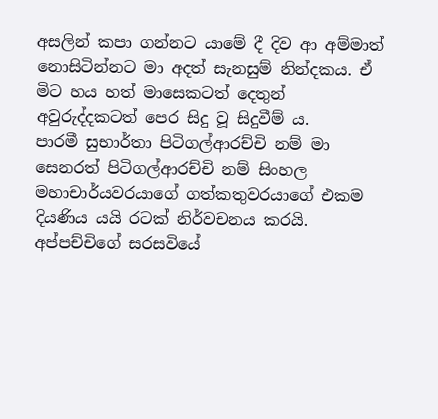අසලින් කපා ගන්නට යාමේ දී දිව ආ අම්මාත් නොසිටින්නට මා අදත් සැනසුම් නින්දකය. ඒ මිට හය හත් මාසෙකටත් දෙතුන් අවුරුද්දකටත් පෙර සිදු වූ සිදුවීම් ය.
පාරමී සුභාර්තා පිටිගල්ආරච්චි නම් මා සෙනරත් පිටිගල්ආරච්චි නම් සිංහල මහාචාර්යවරයාගේ ගත්කතුවරයාගේ එකම දියණිය යයි රටක් නිර්වචනය කරයි. අප්පච්චිගේ සරසවියේ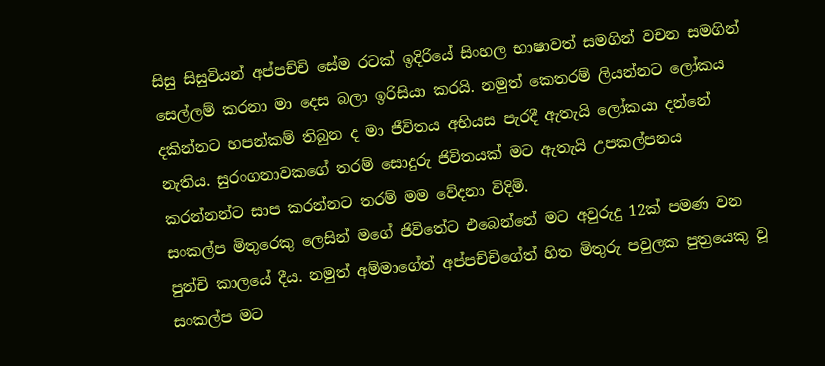සිසු සිසුවියන් අප්පච්චි සේම රටක් ඉදිරියේ සිංහල භාෂාවත් සමගින් වචන සමගින් සෙල්ලම් කරනා මා දෙස බලා ඉරිසියා කරයි. නමුත් කෙතරම් ලියන්නට ලෝකය දකින්නට හපන්කම් තිබුන ද මා ජීවිතය අභියස පැරදී ඇතැයි ලෝකයා දන්නේ නැතිය. සුරංගනාවකගේ තරම් සොදුරු ජිවිතයක් මට ඇතැයි උපකල්පනය කරන්නන්ට සාප කරන්නට තරම් මම වේදනා විදිමි.
සංකල්ප මිතුරෙකු ලෙසින් මගේ ජිවිතේට එබෙන්නේ මට අවුරුදු 12ක් පමණ වන පුන්චි කාලයේ දීය. නමුත් අම්මාගේත් අප්පච්චිගේත් හිත මිතුරු පවුලක පුත්‍රයෙකු වූ සංකල්ප මට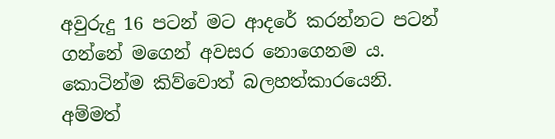අවුරුදු 16 පටන් මට ආදරේ කරන්නට පටන් ගන්නේ මගෙන් අවසර නොගෙනම ය. කොටින්ම කිව්වොත් බලහත්කාරයෙනි. අම්මත්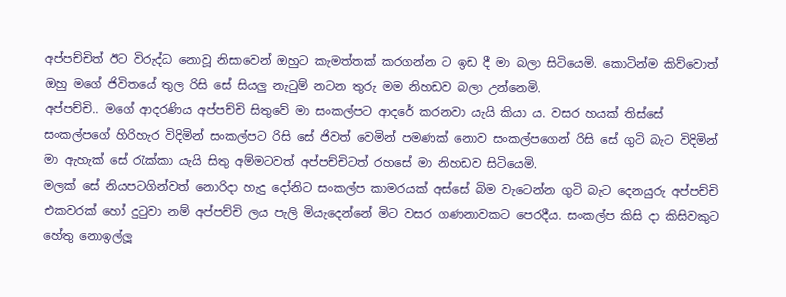අප්පච්චිත් ඊට විරුද්ධ නොවූ නිසාවෙන් ඔහුට කැමත්තක් කරගන්න ට ඉඩ දී මා බලා සිටියෙමි. කොටින්ම කිව්වොත් ඔහු මගේ ජිවිතයේ තුල රිසි සේ සියලු නැටුම් නටන තුරු මම නිහඩව බලා උන්නෙමි.
අප්පච්චි.. මගේ ආදරණිය අප්පච්චි සිතුවේ මා සංකල්පට ආදරේ කරනවා යැයි කියා ය. වසර හයක් තිස්සේ සංකල්පගේ හිරිහැර විදිමින් සංකල්පට රිසි සේ ජිවත් වෙමින් පමණක් නොව සංකල්පගෙන් රිසි සේ ගුටි බැට විදිමින් මා ඇහැක් සේ රැක්කා යැයි සිතු අම්මටවත් අප්පච්චිටත් රහසේ මා නිහඩව සිටියෙමි.
මලක් සේ නියපටගින්වත් නොරිදා හැදු දෝනිට සංකල්ප කාමරයක් අස්සේ බිම වැටෙන්න ගුටි බැට දෙනයුරු අප්පච්චි එකවරක් හෝ දුටුවා නම් අප්පච්චි ලය පැලි මියැදෙන්නේ මිට වසර ගණනාවකට පෙරදීය. සංකල්ප කිසි දා කිසිවකුට හේතු නොඉල්ලූ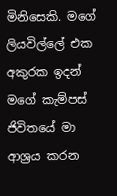මිනිසෙකි. මගේ ලියවිල්ලේ එක අකුරක ඉදන් මගේ කැම්පස් ජිවිතයේ මා ආශ්‍රය කරන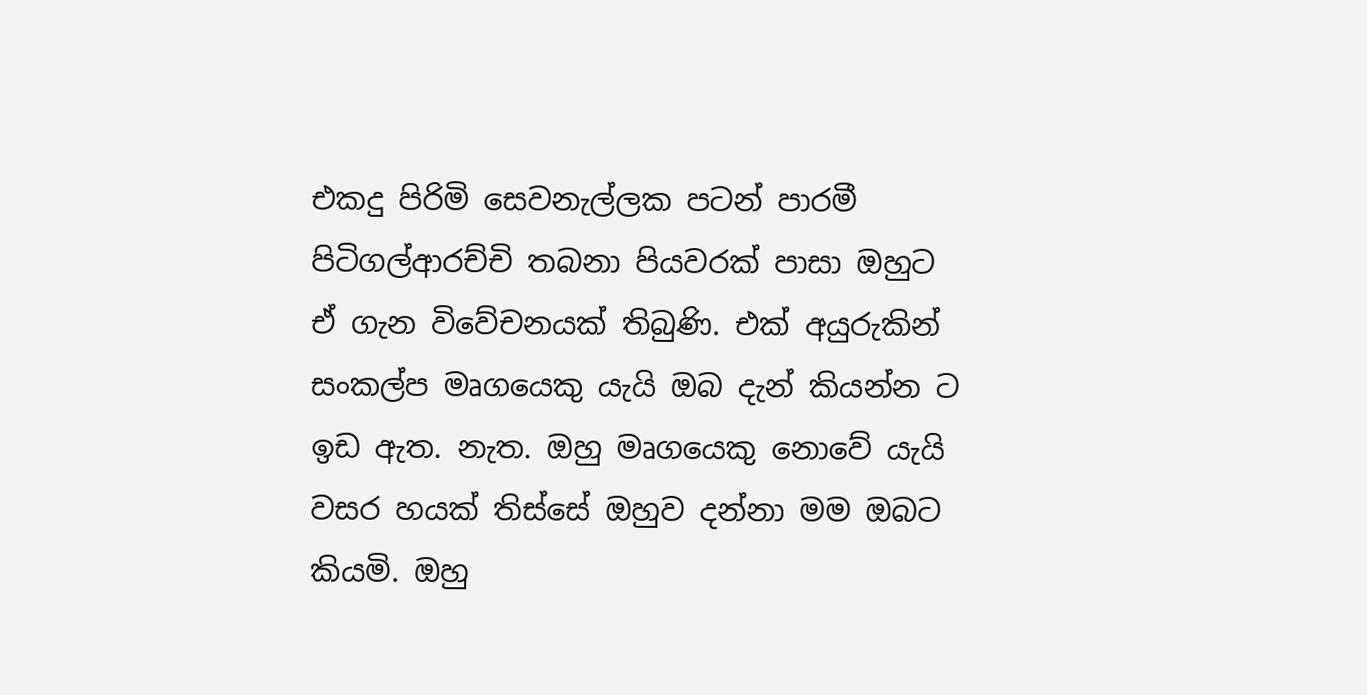එකදු පිරිමි සෙවනැල්ලක පටන් පාරමී පිටිගල්ආරච්චි තබනා පියවරක් පාසා ඔහුට ඒ ගැන විවේචනයක් තිබුණි. එක් අයුරුකින් සංකල්ප මෘගයෙකු යැයි ඔබ දැන් කියන්න ට ඉඩ ඇත. නැත. ඔහු මෘගයෙකු නොවේ යැයි වසර හයක් තිස්සේ ඔහුව දන්නා මම ඔබට කියමි. ඔහු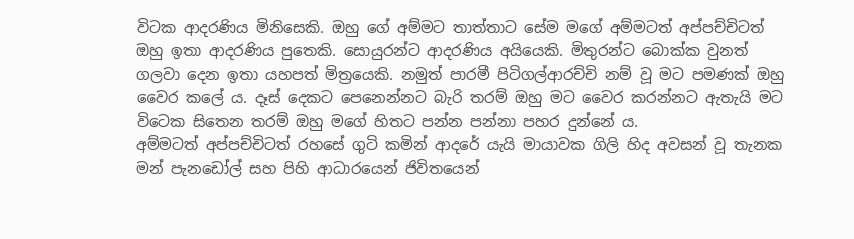විටක ආදරණිය මිනිසෙකි. ඔහු ගේ අම්මට තාත්තාට සේම මගේ අම්මටත් අප්පච්චිටත් ඔහු ඉතා ආදරණිය පුතෙකි. සොයුරන්ට ආදරණිය අයියෙකි. මිතුරන්ට බොක්ක වුනත් ගලවා දෙන ඉතා යහපත් මිත්‍රයෙකි. නමුත් පාරමී පිටිගල්ආරච්චි නම් වූ මට පමණක් ඔහු වෛර කලේ ය. දෑස් දෙකට පෙනෙන්නට බැරි තරම් ඔහු මට වෛර කරන්නට ඇතැයි මට විටෙක සිතෙන තරම් ඔහු මගේ හිතට පන්න පන්නා පහර දුන්නේ ය.
අම්මටත් අප්පච්චිටත් රහසේ ගුටි කමින් ආදරේ යැයි මායාවක ගිලි හිද අවසන් වූ තැනක මන් පැනඩෝල් සහ පිහි ආධාරයෙන් ජිවිතයෙන්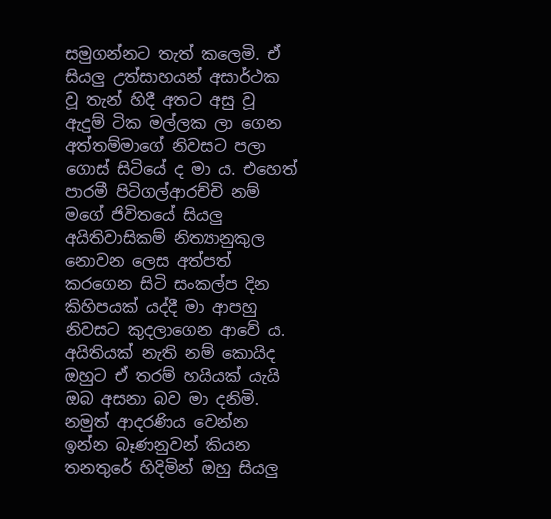සමුගන්නට තැත් කලෙමි. ඒ සියලු උත්සාහයන් අසාර්ථක වූ තැන් හිදී අතට අසු වූ ඇදුම් ටික මල්ලක ලා ගෙන අත්තම්මාගේ නිවසට පලා ගොස් සිටියේ ද මා ය. එහෙත් පාරමී පිටිගල්ආරච්චි නම් මගේ ජිවිතයේ සියලු අයිතිවාසිකම් නිත්‍යානුකුල නොවන ලෙස අත්පත් කරගෙන සිටි සංකල්ප දින කිහිපයක් යද්දී මා ආපහු නිවසට කුදලාගෙන ආවේ ය. අයිතියක් නැති නම් කොයිද ඔහුට ඒ තරම් හයියක් යැයි ඔබ අසනා බව මා දනිමි. නමුත් ආදරණිය වෙන්න ඉන්න බෑණනුවන් කියන තනතුරේ හිදිමින් ඔහු සියලු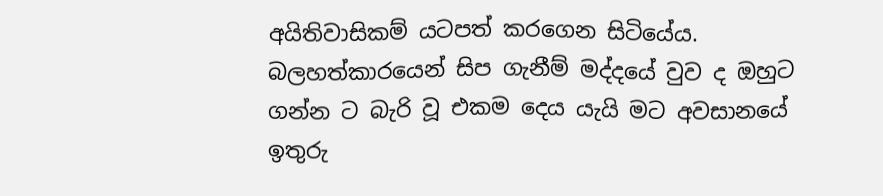අයිතිවාසිකම් යටපත් කරගෙන සිටියේය. බලහත්කාරයෙන් සිප ගැනීම් මද්දයේ වුව ද ඔහුට ගන්න ට බැරි වූ එකම දෙය යැයි මට අවසානයේ ඉතුරු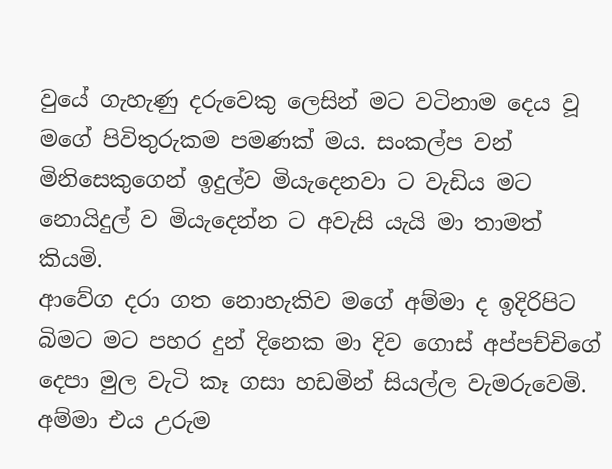වුයේ ගැහැණු දරුවෙකු ලෙසින් මට වටිනාම දෙය වූ මගේ පිවිතුරුකම පමණක් මය. සංකල්ප වන් මිනිසෙකුගෙන් ඉදුල්ව මියැදෙනවා ට වැඩිය මට නොයිදුල් ව මියැදෙන්න ට අවැසි යැයි මා තාමත් කියමි.
ආවේග දරා ගත නොහැකිව මගේ අම්මා ද ඉදිරිපිට බිමට මට පහර දුන් දිනෙක මා දිව ගොස් අප්පච්චිගේ දෙපා මුල වැටි කෑ ගසා හඩමින් සියල්ල වැමරුවෙමි. අම්මා එය උරුම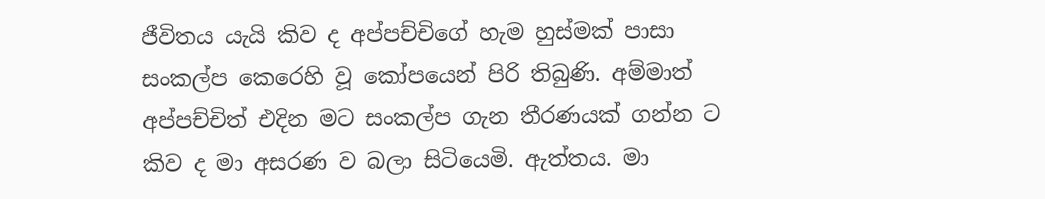ජීවිතය යැයි කිව ද අප්පච්චිගේ හැම හුස්මක් පාසා සංකල්ප කෙරෙහි වූ කෝපයෙන් පිරි තිබුණි. අම්මාත් අප්පච්චිත් එදින මට සංකල්ප ගැන තීරණයක් ගන්න ට කිව ද මා අසරණ ව බලා සිටියෙමි. ඇත්තය. මා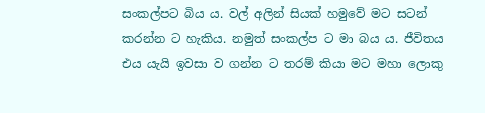සංකල්පට බිය ය. වල් අලින් සියක් හමුවේ මට සටන් කරන්න ට හැකිය. නමුත් සංකල්ප ට මා බය ය. ජීවිතය එය යැයි ඉවසා ව ගන්න ට තරම් කියා මට මහා ලොකු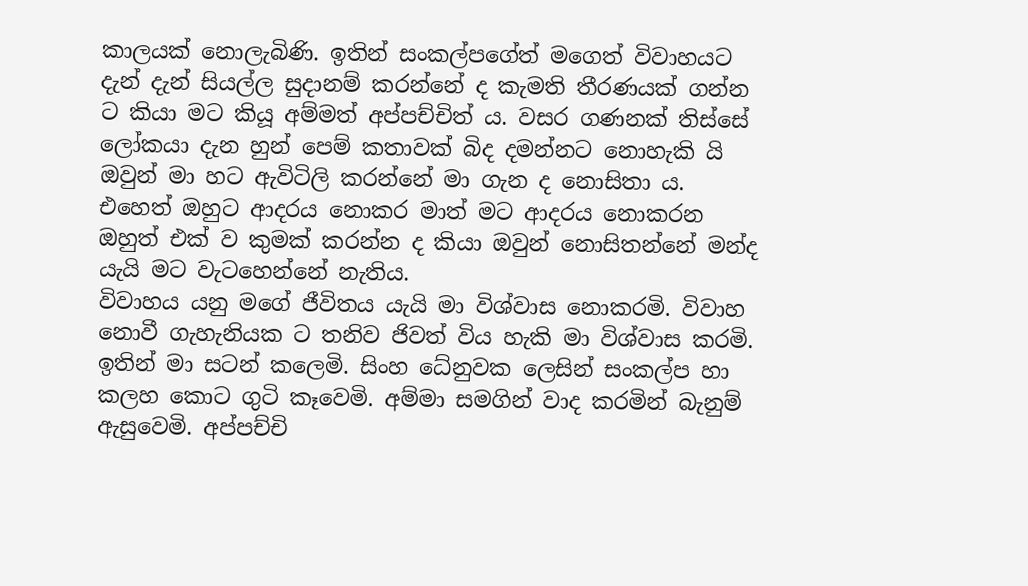කාලයක් නොලැබිණි. ඉතින් සංකල්පගේත් මගෙත් විවාහයට දැන් දැන් සියල්ල සුදානම් කරන්නේ ද කැමති තීරණයක් ගන්න ට කියා මට කියූ අම්මත් අප්පච්චිත් ය. වසර ගණනක් තිස්සේ ලෝකයා දැන හුන් පෙම් කතාවක් බිද දමන්නට නොහැකි යි ඔවුන් මා හට ඇවිටිලි කරන්නේ මා ගැන ද නොසිතා ය. එහෙත් ඔහුට ආදරය නොකර මාත් මට ආදරය නොකරන ඔහුත් එක් ව කුමක් කරන්න ද කියා ඔවුන් නොසිතන්නේ මන්ද යැයි මට වැටහෙන්නේ නැතිය.
විවාහය යනු මගේ ජීවිතය යැයි මා විශ්වාස නොකරමි. විවාහ නොවී ගැහැනියක ට තනිව ජිවත් විය හැකි මා විශ්වාස කරමි. ඉතින් මා සටන් කලෙමි. සිංහ ධේනුවක ලෙසින් සංකල්ප හා කලහ කොට ගුටි කෑවෙමි. අම්මා සමගින් වාද කරමින් බැනුම් ඇසුවෙමි. අප්පච්චි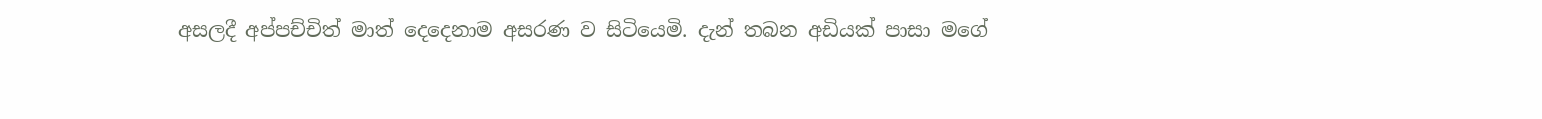අසලදී අප්පච්චිත් මාත් දෙදෙනාම අසරණ ව සිටියෙමි. දැන් තබන අඩියක් පාසා මගේ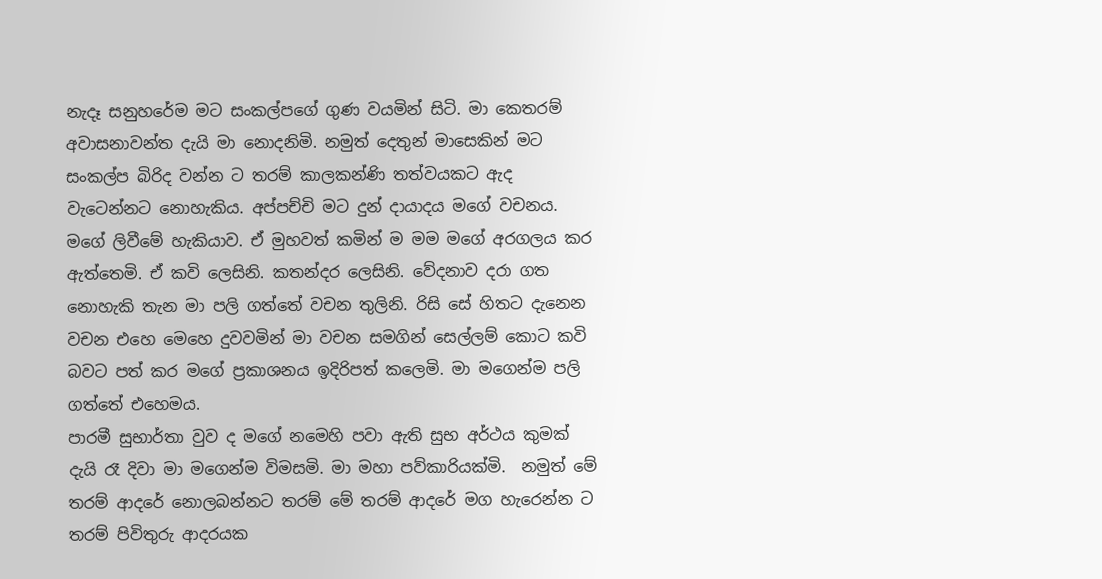නැදෑ සනුහරේම මට සංකල්පගේ ගුණ වයමින් සිටි. මා කෙතරම් අවාසනාවන්ත දැයි මා නොදනිමි. නමුත් දෙතුන් මාසෙකින් මට සංකල්ප බිරිද වන්න ට තරම් කාලකන්ණි තත්වයකට ඇද වැටෙන්නට නොහැකිය. අප්පච්චි මට දුන් දායාදය මගේ වචනය. මගේ ලිවීමේ හැකියාව. ඒ මුහවත් කමින් ම මම මගේ අරගලය කර ඇත්තෙමි. ඒ කවි ලෙසිනි. කතන්දර ලෙසිනි. වේදනාව දරා ගත නොහැකි තැන මා පලි ගත්තේ වචන තුලිනි. රිසි සේ හිතට දැනෙන වචන එහෙ මෙහෙ දුවවමින් මා වචන සමගින් සෙල්ලම් කොට කවි බවට පත් කර මගේ ප්‍රකාශනය ඉදිරිපත් කලෙමි. මා මගෙන්ම පලි ගත්තේ එහෙමය.
පාරමී සුභාර්තා වුව ද මගේ නමෙහි පවා ඇති සුභ අර්ථය කුමක් දැයි රෑ දිවා මා මගෙන්ම විමසමි. මා මහා පව්කාරියක්මි.  නමුත් මේ තරම් ආදරේ නොලබන්නට තරම් මේ තරම් ආදරේ මග හැරෙන්න ට තරම් පිවිතුරු ආදරයක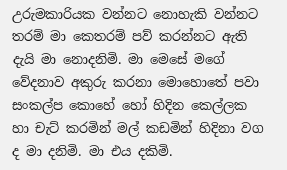උරුමකාරියක වන්නට නොහැකි වන්නට තරම් මා කෙතරම් පව් කරන්නට ඇති දැයි මා නොදනිමි. මා මෙසේ මගේ වේදනාව අකුරු කරනා මොහොතේ පවා සංකල්ප කොහේ හෝ හිදින කෙල්ලක හා චැට් කරමින් මල් කඩමින් හිදිනා වග ද මා දනිමි. මා එය දකිමි.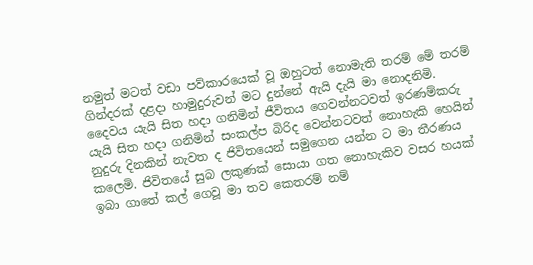නමුත් මටත් වඩා පව්කාරයෙක් වූ ඔහුටත් නොමැති තරම් මේ තරම් ගින්දරක් දළදා හාමුදුරුවන් මට දුන්නේ ඇයි දැයි මා නොදනිමි.
දෛවය යැයි සිත හදා ගනිමින් ජීවිතය ගෙවන්නටවත් ඉරණම්කරු යැයි සිත හදා ගනිමින් සංකල්ප බිරිද වෙන්නටවත් නොහැකි හෙයින් නුදුරු දිනකින් නැවත ද ජිවිතයෙන් සමුගෙන යන්න ට මා තීරණය කලෙමි. ජිවිතයේ සුබ ලකුණක් සොයා ගත නොහැකිව වසර හයක් ඉබා ගාතේ කල් ගෙවූ මා තව කෙතරම් නම්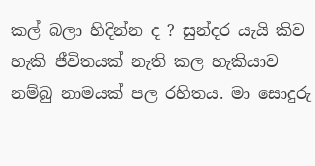කල් බලා හිදින්න ද ? සුන්දර යැයි කිව හැකි ජීවිතයක් නැති කල හැකියාව නම්බු නාමයක් පල රහිතය. මා සොදුරු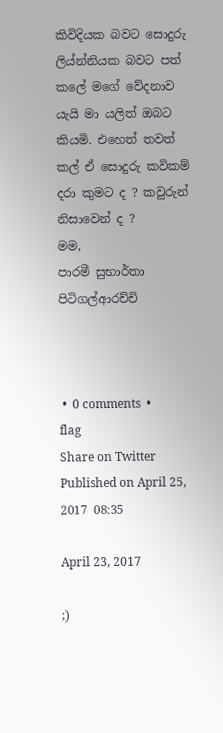කිවිදියක බවට සොදුරු ලිය්න්නියක බවට පත් කලේ මගේ වේදනාව යැයි මා යලිත් ඔබට කියමි. එහෙත් තවත් කල් ඒ සොදුරු කවිකම් දරා කුමට ද ? කවුරුන් නිසාවෙන් ද ?                                                                                                   මම,
පාරමී සුභාර්තා පිටිගල්ආරච්චි



 •  0 comments  •  flag
Share on Twitter
Published on April 25, 2017 08:35

April 23, 2017

;)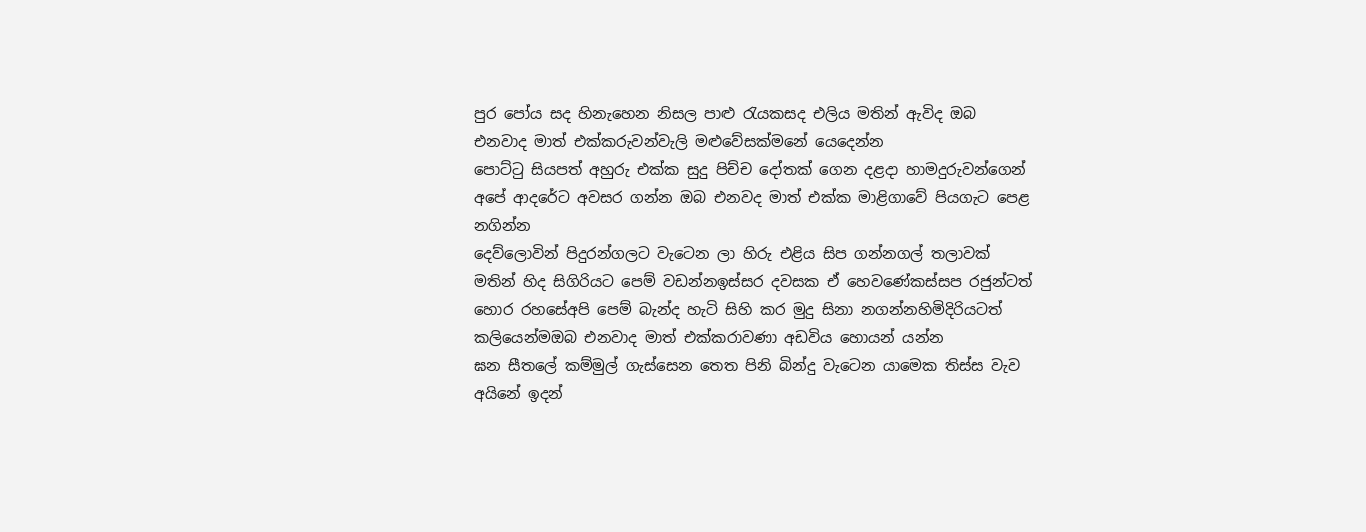පුර පෝය සද හිනැහෙන නිසල පාළු රැයකසද එලිය මතින් ඇවිද ඔබ එනවාද මාත් එක්කරුවන්වැලි මළුවේසක්මනේ යෙදෙන්න
පොට්ටු සියපත් අහුරු එක්ක සුදු පිච්ච දෝතක් ගෙන දළදා හාමදුරුවන්ගෙන් අපේ ආදරේට අවසර ගන්න ඔබ එනවද මාත් එක්ක මාළිගාවේ පියගැට පෙළ නගින්න
දෙව්ලොවින් පිදුරන්ගලට වැටෙන ලා හිරු එළිය සිප ගන්නගල් තලාවක් මතින් හිද සිගිරියට පෙම් වඩන්නඉස්සර දවසක ඒ හෙවණේකස්සප රජුන්ටත් හොර රහසේඅපි පෙම් බැන්ද හැටි සිහි කර මුදු සිනා නගන්නහිමිදිරියටත් කලියෙන්මඔබ එනවාද මාත් එක්කරාවණා අඩවිය හොයන් යන්න
ඝන සීතලේ කම්මුල් ගැස්සෙන තෙත පිනි බින්දු වැටෙන යාමෙක තිස්ස වැව අයිනේ ඉදන්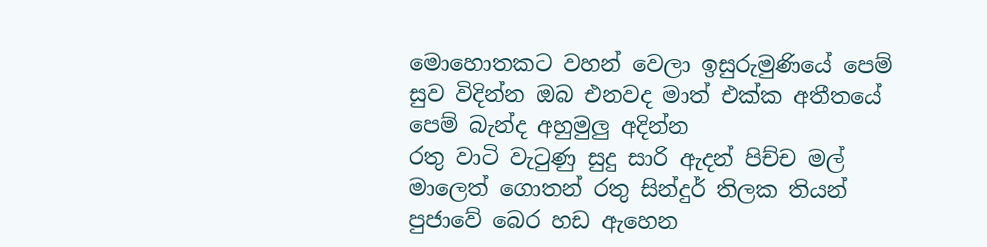මොහොතකට වහන් වෙලා ඉසුරුමුණියේ පෙම් සුව විදින්න ඔබ එනවද මාත් එක්ක අතීතයේ පෙම් බැන්ද අහුමුලු අදින්න
රතු වාටි වැටුණු සුදු සාරි ඇදන් පිච්ච මල් මාලෙත් ගොතන් රතු සින්දුර් තිලක තියන් පුජාවේ බෙර හඩ ඇහෙන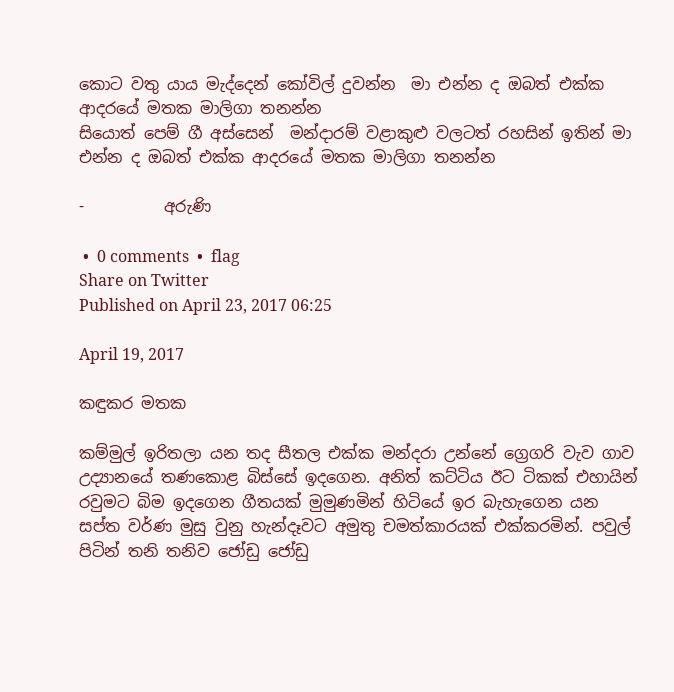කොට වතු යාය මැද්දෙන් කෝවිල් දුවන්න  මා එන්න ද ඔබත් එක්ක ආදරයේ මතක මාලිගා තනන්න
සියොත් පෙම් ගී අස්සෙන්  මන්දාරම් වළාකුළු වලටත් රහසින් ඉතින් මා එන්න ද ඔබත් එක්ක ආදරයේ මතක මාලිගා තනන්න

-          අරුණි

 •  0 comments  •  flag
Share on Twitter
Published on April 23, 2017 06:25

April 19, 2017

කඳුකර මතක

කම්මුල් ඉරිතලා යන තද සීතල එක්ක මන්දරා උන්නේ ග්‍රෙගරි වැව ගාව උද්‍යානයේ තණකොළ බිස්සේ ඉදගෙන. අනිත් කට්ටිය ඊට ටිකක් එහායින් රවුමට බිම ඉදගෙන ගීතයක් මුමුණමින් හිටියේ ඉර බැහැගෙන යන සප්ත වර්ණ මුසු වුනු හැන්දෑවට අමුතු චමත්කාරයක් එක්කරමින්. පවුල් පිටින් තනි තනිව ජෝඩු ජෝඩු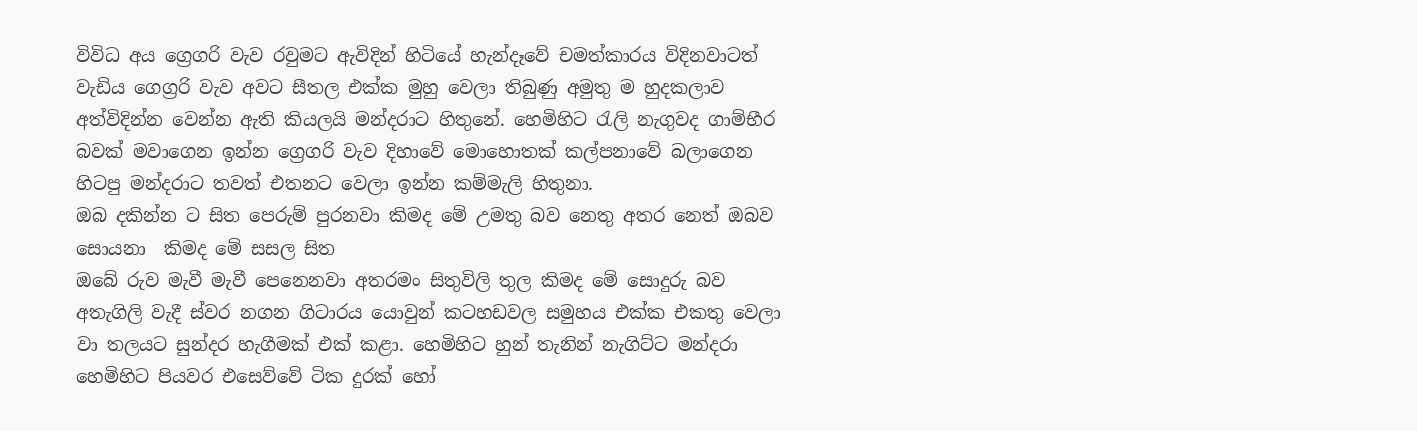විවිධ අය ග්‍රෙගරි වැව රවුමට ඇවිදින් හිටියේ හැන්දෑවේ චමත්කාරය විදිනවාටත් වැඩිය ගෙග්‍රරි වැව අවට සීතල එක්ක මුහු වෙලා තිබුණු අමුතු ම හුදකලාව අත්විදින්න වෙන්න ඇති කියලයි මන්දරාට හිතුනේ. හෙමිහිට රැලි නැගුවද ගාම්භීර බවක් මවාගෙන ඉන්න ග්‍රෙගරි වැව දිහාවේ මොහොතක් කල්පනාවේ බලාගෙන හිටපු මන්දරාට තවත් එතනට වෙලා ඉන්න කම්මැලි හිතුනා.
ඔබ දකින්න ට සිත පෙරුම් පුරනවා කිමද මේ උමතු බව නෙතු අතර නෙත් ඔබව සොයනා  කිමද මේ සසල සිත
ඔබේ රුව මැවී මැවී පෙනෙනවා අතරමං සිතුවිලි තුල කිමද මේ සොදුරු බව
අතැගිලි වැදී ස්වර නගන ගිටාරය යොවුන් කටහඩවල සමුහය එක්ක එකතු වෙලා වා තලයට සුන්දර හැගීමක් එක් කළා. හෙමිහිට හුන් තැනින් නැගිට්ට මන්දරා හෙමිහිට පියවර එසෙව්වේ ටික දුරක් හෝ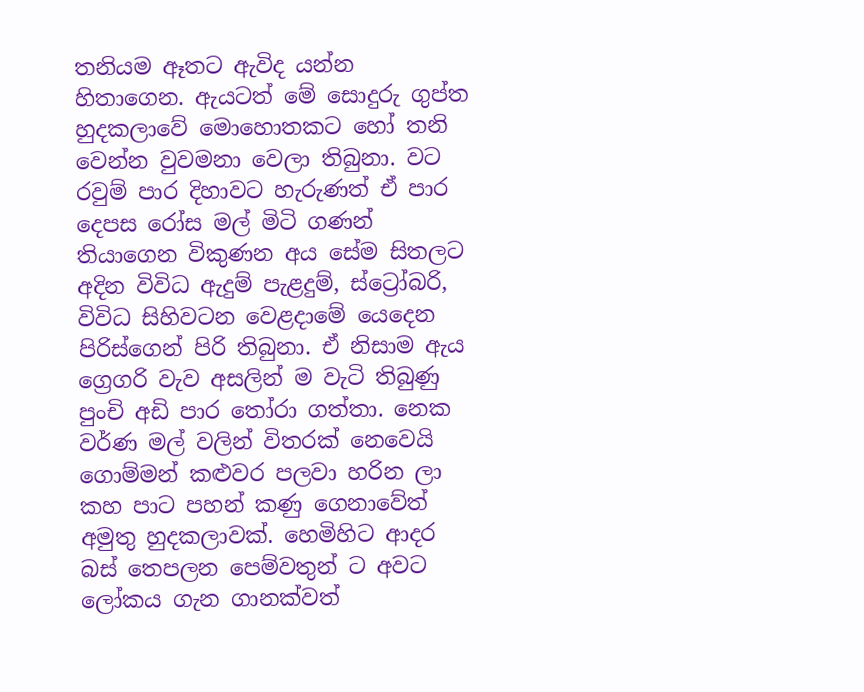තනියම ඈතට ඇවිද යන්න හිතාගෙන. ඇයටත් මේ සොදුරු ගුප්ත හුදකලාවේ මොහොතකට හෝ තනි වෙන්න වුවමනා වෙලා තිබුනා. වට රවුම් පාර දිහාවට හැරුණත් ඒ පාර දෙපස රෝස මල් මිටි ගණන් තියාගෙන විකුණන අය සේම සිතලට අදින විවිධ ඇදුම් පැළදුම්, ස්ට්‍රෝබරි, විවිධ සිහිවටන වෙළදාමේ යෙදෙන පිරිස්ගෙන් පිරි තිබුනා. ඒ නිසාම ඇය ග්‍රෙගරි වැව අසලින් ම වැටි තිබුණු පුංචි අඩි පාර තෝරා ගත්තා. නෙක වර්ණ මල් වලින් විතරක් නෙවෙයි ගොම්මන් කළුවර පලවා හරින ලා කහ පාට පහන් කණු ගෙනාවේත් අමුතු හුදකලාවක්. හෙමිහිට ආදර බස් තෙපලන පෙම්වතුන් ට අවට ලෝකය ගැන ගානක්වත්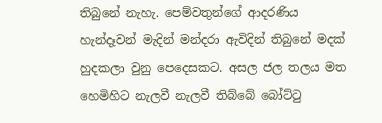තිබුනේ නැහැ. පෙම්වතුන්ගේ ආදරණිය හැන්දෑවන් මැදින් මන්දරා ඇවිදින් තිබුනේ මදක් හුදකලා වුනු පෙදෙසකට. අසල ජල තලය මත හෙමිහිට නැලවී නැලවී තිබ්බේ බෝට්ටු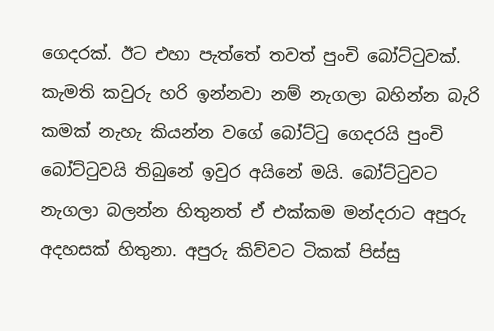ගෙදරක්. ඊට එහා පැත්තේ තවත් පුංචි බෝට්ටුවක්. කැමති කවුරු හරි ඉන්නවා නම් නැගලා බහින්න බැරි කමක් නැහැ කියන්න වගේ බෝට්ටු ගෙදරයි පුංචි බෝට්ටුවයි තිබුනේ ඉවුර අයිනේ මයි. බෝට්ටුවට නැගලා බලන්න හිතුනත් ඒ එක්කම මන්දරාට අපුරු අදහසක් හිතුනා. අපුරු කිව්වට ටිකක් පිස්සු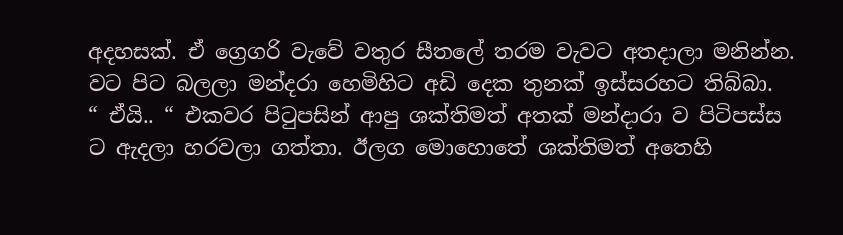අදහසක්. ඒ ග්‍රෙගරි වැවේ වතුර සීතලේ තරම වැවට අතදාලා මනින්න. වට පිට බලලා මන්දරා හෙමිහිට අඩි දෙක තුනක් ඉස්සරහට තිබ්බා.
“ ඒයි.. “ එකවර පිටුපසින් ආපු ශක්තිමත් අතක් මන්දාරා ව පිටිපස්ස ට ඇදලා හරවලා ගත්තා. ඊලග මොහොතේ ශක්තිමත් අතෙහි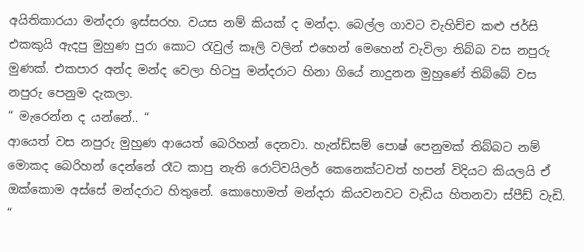අයිතිකාරයා මන්දරා ඉස්සරහ. වයස නම් කියක් ද මන්දා. බෙල්ල ගාවට වැහිච්ච කළු ජර්සි එකකුයි ඇදපු මුහුණ පුරා කොට රැවුල් කෑලි වලින් එහෙන් මෙහෙන් වැවිලා තිබ්බ වස නපුරු මුණක්. එකපාර අන්ද මන්ද වෙලා හිටපු මන්දරාට හිනා ගියේ නාදුනන මුහුණේ තිබ්බේ වස නපුරු පෙනුම දැකලා.
“ මැරෙන්න ද යන්නේ.. “
ආයෙත් වස නපුරු මුහුණ ආයෙත් බෙරිහන් දෙනවා. හැන්ඩ්සම් පොෂ් පෙනුමක් තිබ්බට නම් මොකද බෙරිහන් දෙන්නේ රෑට කාපු නැති රොට්වයිලර් කෙනෙක්ටවත් හපන් විදියට කියලයි ඒ ඔක්කොම අස්සේ මන්දරාට හිතුනේ. කොහොමත් මන්දරා කියවනවට වැඩිය හිතනවා ස්පීඩ් වැඩි.
“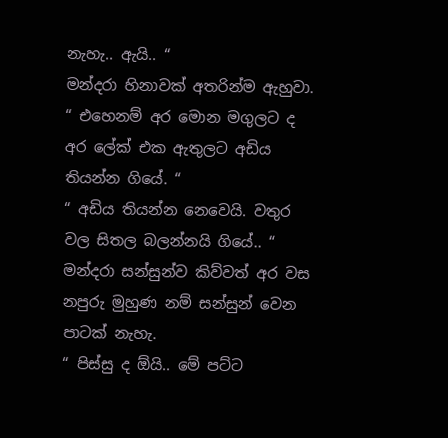නැහැ.. ඇයි.. “
මන්දරා හිනාවක් අතරින්ම ඇහුවා.
“ එහෙනම් අර මොන මගුලට ද අර ලේක් එක ඇතුලට අඩිය තියන්න ගියේ. “
“ අඩිය තියන්න නෙවෙයි. වතුර වල සිතල බලන්නයි ගියේ.. “
මන්දරා සන්සුන්ව කිව්වත් අර වස නපුරු මුහුණ නම් සන්සුන් වෙන පාටක් නැහැ.
“ පිස්සු ද ඕයි.. මේ පට්ට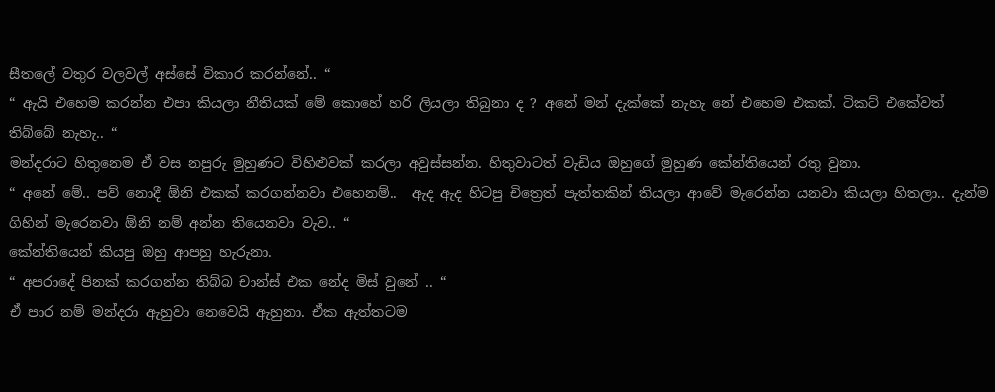සීතලේ වතුර වලවල් අස්සේ විකාර කරන්නේ.. “
“ ඇයි එහෙම කරන්න එපා කියලා නීතියක් මේ කොහේ හරි ලියලා තිබුනා ද ? අනේ මන් දැක්කේ නැහැ නේ එහෙම එකක්. ටිකට් එකේවත් තිබ්බේ නැහැ.. “
මන්දරාට හිතුනෙම ඒ වස නපුරු මුහුණට විහිළුවක් කරලා අවුස්සන්න. හිතුවාටත් වැඩිය ඔහුගේ මුහුණ කේන්තියෙන් රතු වුනා.
“ අනේ මේ.. පව් නොදී ඕනි එකක් කරගන්නවා එහෙනම්..  ඇද ඇද හිටපු චිත්‍රෙත් පැත්තකින් තියලා ආවේ මැරෙන්න යනවා කියලා හිතලා.. දැන්ම ගිහින් මැරෙනවා ඕනි නම් අන්න තියෙනවා වැව.. “
කේන්තියෙන් කියපු ඔහු ආපහු හැරුනා.
“ අපරාදේ පිනක් කරගන්න තිබ්බ චාන්ස් එක නේද මිස් වුනේ .. “
ඒ පාර නම් මන්දරා ඇහුවා නෙවෙයි ඇහුනා. ඒක ඇත්තටම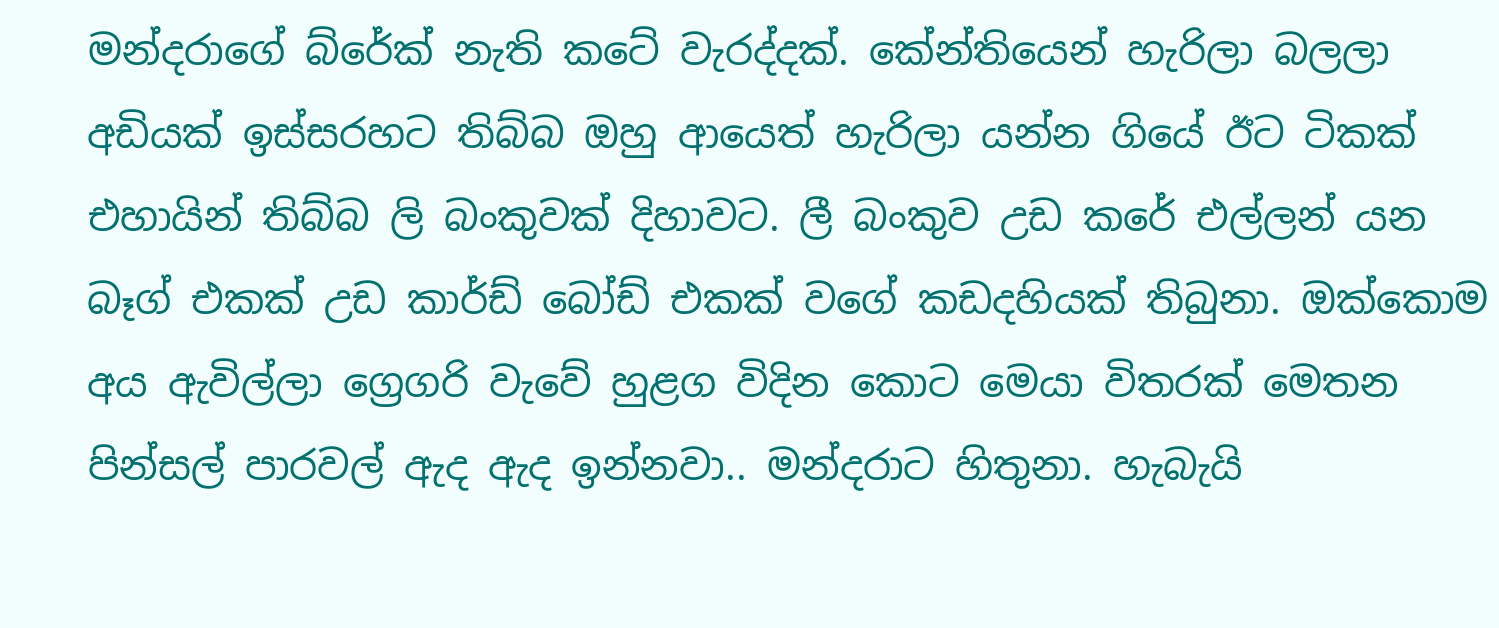මන්දරාගේ බ්රේක් නැති කටේ වැරද්දක්. කේන්තියෙන් හැරිලා බලලා අඩියක් ඉස්සරහට තිබ්බ ඔහු ආයෙත් හැරිලා යන්න ගියේ ඊට ටිකක් එහායින් තිබ්බ ලි බංකුවක් දිහාවට. ලී බංකුව උඩ කරේ එල්ලන් යන බෑග් එකක් උඩ කාර්ඩ් බෝඩ් එකක් වගේ කඩදහියක් තිබුනා. ඔක්කොම අය ඇවිල්ලා ග්‍රෙගරි වැවේ හුළග විදින කොට මෙයා විතරක් මෙතන පින්සල් පාරවල් ඇද ඇද ඉන්නවා.. මන්දරාට හිතුනා. හැබැයි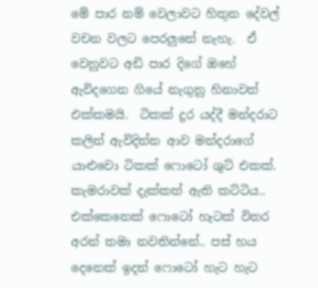මේ පාර නම් වෙලාවට හිතුන දේවල් වචන වලට පෙරලුනේ නැහැ.  ඒ වෙනුවට අඩි පාර දිගේ ඔහේ ඇවිදගෙන ගියේ නැගුනු හිනාවත් එක්කමයි.  ටිකක් දුර යද්දී මන්දරාට කලින් ඇවිදින්න ආව මන්දරාගේ යාළුවො ටිකක් ෆොටෝ ශුට් එකක්.  කැමරාවක් දැක්කත් ඇති කට්ටිය.. එක්කෙනෙක් ෆොටෝ හැටක් විතර අරන් තමා නවතින්නේ.. පස් හය දෙනෙක් ඉදන් ෆොටෝ හැට හැට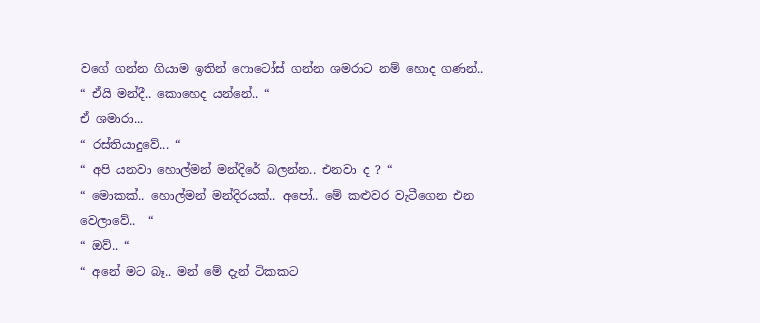වගේ ගන්න ගියාම ඉතින් ෆොටෝස් ගන්න ශමරාට නම් හොද ගණන්..
“ ඒයි මන්දී.. කොහෙද යන්නේ.. “
ඒ ශමාරා...
“ රස්තියාදුවේ... “
“ අපි යනවා හොල්මන් මන්දිරේ බලන්න.. එනවා ද ? “
“ මොකක්.. හොල්මන් මන්දිරයක්.. අපෝ.. මේ කළුවර වැටීගෙන එන වෙලාවේ..  “
“ ඔව්.. “
“ අනේ මට බෑ.. මන් මේ දැන් ටිකකට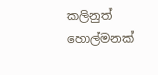කලිනුත් හොල්මනක්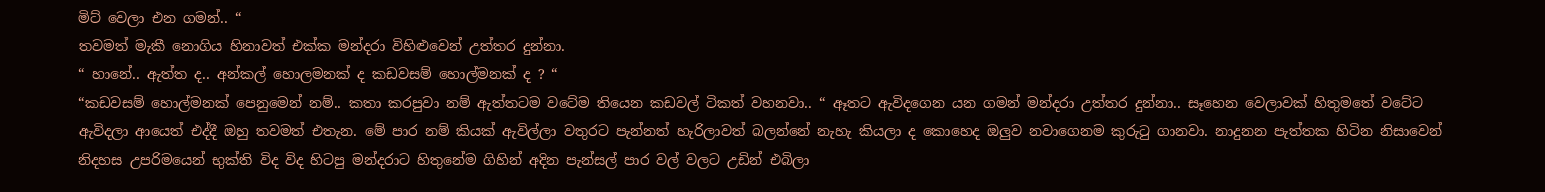මිට් වෙලා එන ගමන්.. “
තවමත් මැකී නොගිය හිනාවත් එක්ක මන්දරා විහිළුවෙන් උත්තර දුන්නා.
“ හානේ.. ඇත්ත ද.. අන්කල් හොලමනක් ද කඩවසම් හොල්මනක් ද ? “
“කඩවසම් හොල්මනක් පෙනුමෙන් නම්.. කතා කරපුවා නම් ඇත්තටම වටේම තියෙන කඩවල් ටිකත් වහනවා.. “ ඈතට ඇවිදගෙන යන ගමන් මන්දරා උත්තර දුන්නා.. සෑහෙන වෙලාවක් හිතුමතේ වටේට ඇවිදලා ආයෙත් එද්දී ඔහු තවමත් එතැන. මේ පාර නම් කියක් ඇවිල්ලා වතුරට පැන්නත් හැරිලාවත් බලන්නේ නැහැ කියලා ද කොහෙද ඔලුව නවාගෙනම කුරුටු ගානවා. නාදුනන පැත්තක හිටින නිසාවෙන් නිදහස උපරිමයෙන් භුක්ති විද විද හිටපු මන්දරාට හිතුනේම ගිහින් අදින පැන්සල් පාර වල් වලට උඩින් එබිලා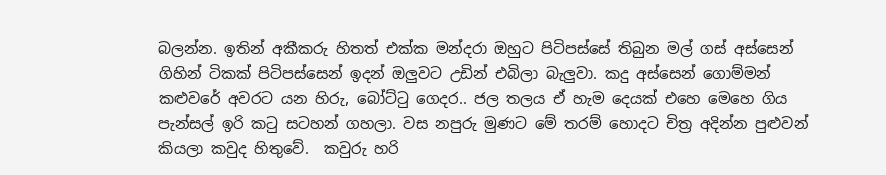බලන්න. ඉතින් අකීකරු හිතත් එක්ක මන්දරා ඔහුට පිටිපස්සේ තිබුන මල් ගස් අස්සෙන් ගිහින් ටිකක් පිටිපස්සෙන් ඉදන් ඔලුවට උඩින් එබිලා බැලුවා. කදු අස්සෙන් ගොම්මන් කළුවරේ අවරට යන හිරු, බෝට්ටු ගෙදර.. ජල තලය ඒ හැම දෙයක් එහෙ මෙහෙ ගිය පැන්සල් ඉරි කටු සටහන් ගහලා. වස නපුරු මුණට මේ තරම් හොදට චිත්‍ර අදින්න පුළුවන් කියලා කවුද හිතුවේ.  කවුරු හරි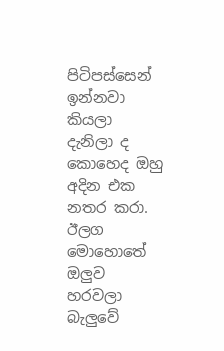පිටිපස්සෙන් ඉන්නවා කියලා දැනිලා ද කොහෙද ඔහු අදින එක නතර කරා. ඊලග මොහොතේ ඔලුව හරවලා බැලුවේ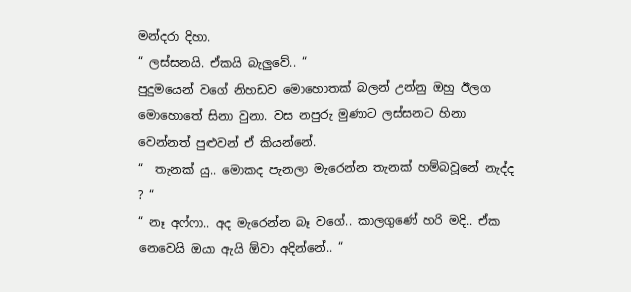මන්දරා දිහා.
“ ලස්සනයි. ඒකයි බැලුවේ.. “
පුදුමයෙන් වගේ නිහඩව මොහොතක් බලන් උන්නු ඔහු ඊලග මොහොතේ සිනා වුනා. වස නපුරු මුණාට ලස්සනට හිනා වෙන්නත් පුළුවන් ඒ කියන්නේ.
“  තැනක් යු.. මොකද පැනලා මැරෙන්න තැනක් හම්බවූනේ නැද්ද ? “
“ නෑ අෆ්ෆා.. අද මැරෙන්න බෑ වගේ.. කාලගුණේ හරි මදි.. ඒක නෙවෙයි ඔයා ඇයි ඕවා අදින්නේ.. “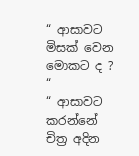“ ආසාවට මිසක් වෙන මොකට ද ? “
“ ආසාවට කරන්නේ චිත්‍ර අදින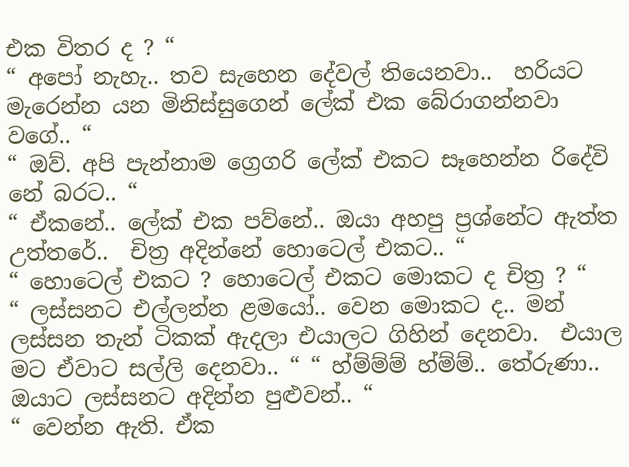එක විතර ද ? “
“ අපෝ නැහැ.. තව සැහෙන දේවල් තියෙනවා..  හරියට මැරෙන්න යන මිනිස්සුගෙන් ලේක් එක බේරාගන්නවා වගේ.. “
“ ඔව්. අපි පැන්නාම ග්‍රෙගරි ලේක් එකට සෑහෙන්න රිදේවි නේ බරට.. “
“ ඒකනේ.. ලේක් එක පව්නේ.. ඔයා අහපු ප්‍රශ්නේට ඇත්ත උත්තරේ..  චිත්‍ර අදින්නේ හොටෙල් එකට.. “
“ හොටෙල් එකට ? හොටෙල් එකට මොකට ද චිත්‍ර ? “
“ ලස්සනට එල්ලන්න ළමයෝ.. වෙන මොකට ද.. මන් ලස්සන තැන් ටිකක් ඇදලා එයාලට ගිහින් දෙනවා.  එයාල මට ඒවාට සල්ලි දෙනවා.. “ “ හ්ම්ම්ම් හ්ම්ම්.. තේරුණා.. ඔයාට ලස්සනට අදින්න පුළුවන්.. “
“ වෙන්න ඇති. ඒක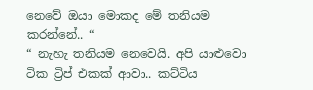නෙවේ ඔයා මොකද මේ තනියම කරන්නේ.. “
“ නැහැ තනියම නෙවෙයි. අපි යාළුවො ටික ට්‍රිප් එකක් ආවා.. කට්ටිය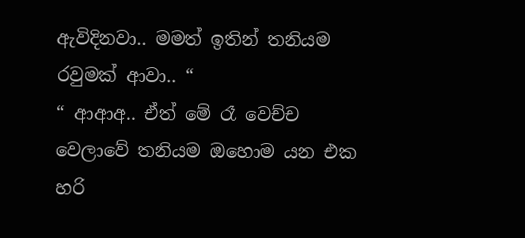ඇවිදිනවා.. මමත් ඉතින් තනියම රවුමක් ආවා.. “
“ ආආඅ.. ඒත් මේ රෑ වෙච්ච වෙලාවේ තනියම ඔහොම යන එක හරි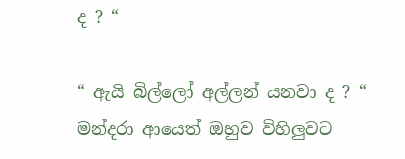ද ? “

“ ඇයි බිල්ලෝ අල්ලන් යනවා ද ? “
මන්දරා ආයෙත් ඔහුව විහිලුවට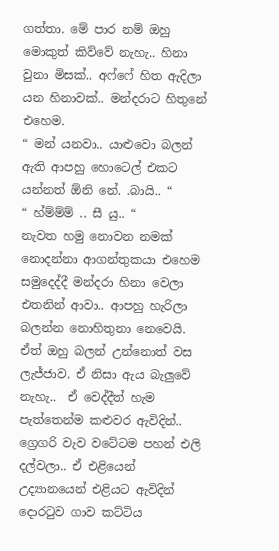ගත්තා. මේ පාර නම් ඔහු මොකුත් කිව්වේ නැහැ.. හිනා වුනා මිසක්.. අෆ්ෆේ හිත ඇදිලා යන හිනාවක්.. මන්දරාට හිතුනේ එහෙම.
“ මන් යනවා.. යාළුවො බලන් ඇති ආපහු හොටෙල් එකට යන්නත් ඕනි නේ. .බායි.. “
“ හ්ම්ම්ම් .. සී යු.. “
නැවත හමු නොවන නමක් නොදන්නා ආගන්තුකයා එහෙම සමුදෙද්දී මන්දරා හිනා වෙලා එතනින් ආවා.. ආපහු හැරිලා බලන්න නොහිතුනා නෙවෙයි. ඒත් ඔහු බලන් උන්නොත් වස ලැජ්ජාව. ඒ නිසා ඇය බැලුවේ නැහැ..  ඒ වෙද්දීත් හැම පැත්තෙන්ම කළුවර ඇවිදින්.. ග්‍රෙගරි වැව වටේටම පහන් එලි දල්වලා.. ඒ එළියෙන් උද්‍යානයෙන් එළියට ඇවිදින් දොරටුව ගාව කට්ටිය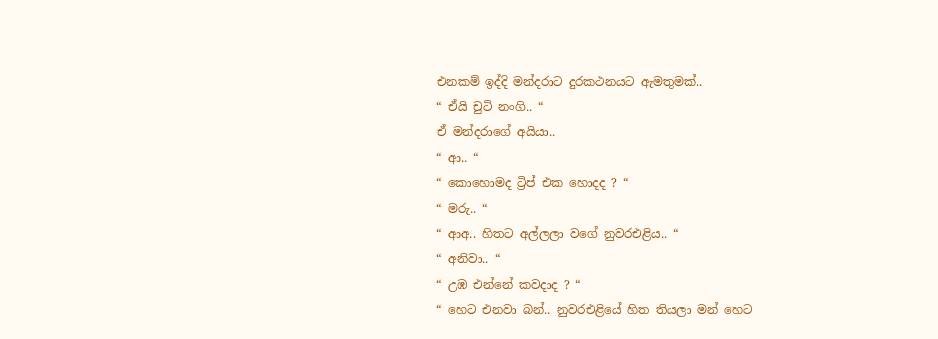එනකම් ඉද්දි මන්දරාට දුරකථනයට ඇමතුමක්..
“ ඒයි චුටි නංගි.. “
ඒ මන්දරාගේ අයියා..
“ ආ.. “
“ කොහොමද ට්‍රිප් එක හොදද ? “
“ මරු.. “
“ ආඅ.. හිතට අල්ලලා වගේ නුවරඑළිය.. “
“ අනිවා.. “
“ උඹ එන්නේ කවදාද ? “
“ හෙට එනවා බන්.. නුවරඑළියේ හිත තියලා මන් හෙට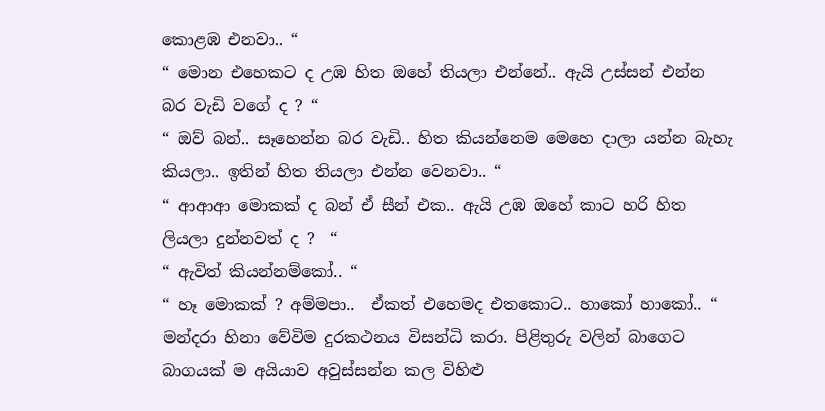කොළඹ එනවා.. “
“ මොන එහෙකට ද උඹ හිත ඔහේ තියලා එන්නේ.. ඇයි උස්සන් එන්න බර වැඩි වගේ ද ? “
“ ඔව් බන්.. සෑහෙන්න බර වැඩි.. හිත කියන්නෙම මෙහෙ දාලා යන්න බැහැ කියලා.. ඉතින් හිත තියලා එන්න වෙනවා.. “
“ ආආආ මොකක් ද බන් ඒ සීන් එක.. ඇයි උඹ ඔහේ කාට හරි හිත ලියලා දුන්නවත් ද ?  “
“ ඇවිත් කියන්නම්කෝ.. “
“ හෑ මොකක් ? අම්මපා..  ඒකත් එහෙමද එතකොට.. හාකෝ හාකෝ.. “
මන්දරා හිනා වේවිම දුරකථනය විසන්ධි කරා. පිළිතුරු වලින් බාගෙට බාගයක් ම අයියාව අවුස්සන්න කල විහිළු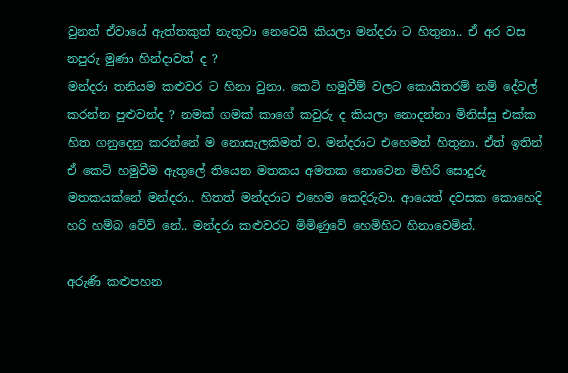වුනත් ඒවායේ ඇත්තකුත් නැතුවා නෙවෙයි කියලා මන්දරා ට හිතුනා.. ඒ අර වස නපුරු මුණා හින්දාවත් ද ?
මන්දරා තනියම කළුවර ට හිනා වුනා. කෙටි හමුවීම් වලට කොයිතරම් නම් දේවල් කරන්න පුළුවන්ද ? නමක් ගමක් කාගේ කවුරු ද කියලා නොදන්නා මිනිස්සු එක්ක හිත ගනුදෙනු කරන්නේ ම නොසැලකිමත් ව. මන්දරාට එහෙමත් හිතුනා. ඒත් ඉතින් ඒ කෙටි හමුවීම ඇතුලේ තියෙන මතකය අමතක නොවෙන මිහිරි සොදුරු මතකයක්නේ මන්දරා.. හිතත් මන්දරාට එහෙම කෙදිරුවා. ආයෙත් දවසක කොහෙදි හරි හම්බ වේවි නේ.. මන්දරා කළුවරට මිමිණුවේ හෙමිහිට හිනාවෙමින්.

අරුණි කළුපහන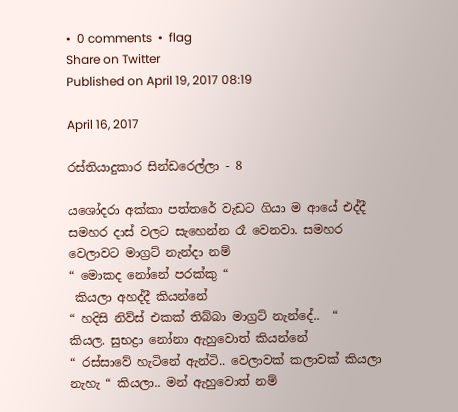•  0 comments  •  flag
Share on Twitter
Published on April 19, 2017 08:19

April 16, 2017

රස්තියාදුකාර සින්ඩරෙල්ලා - 8

යශෝදරා අක්කා පත්තරේ වැඩට ගියා ම ආයේ එද්දී සමහර දාස් වලට සැහෙන්න රෑ වෙනවා. සමහර වෙලාවට මාග්‍රට් නැන්දා නම්
“ මොකද නෝනේ පරක්කු “
 කියලා අහද්දී කියන්නේ
“ හදිසි නිව්ස් එකක් තිබ්බා මාග්‍රට් නැන්දේ..  “
කියල. සුභද්‍රා නෝනා ඇහුවොත් කියන්නේ
“ රස්සාවේ හැටිනේ ඇන්ටි.. වෙලාවක් කලාවක් කියලා නැහැ “ කියලා.. මන් ඇහුවොත් නම්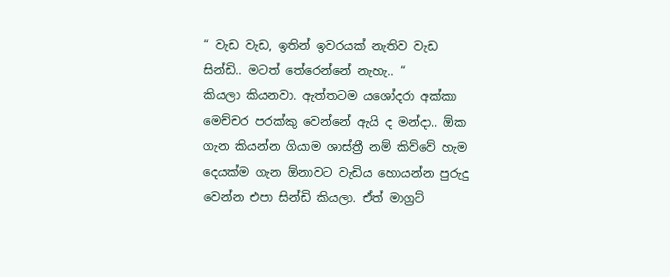“ වැඩ වැඩ, ඉතින් ඉවරයක් නැතිව වැඩ සින්ඩි.. මටත් තේරෙන්නේ නැහැ.. “
කියලා කියනවා. ඇත්තටම යශෝදරා අක්කා මෙච්චර පරක්කු වෙන්නේ ඇයි ද මන්දා.. ඕක ගැන කියන්න ගියාම ශාස්ත්‍රී නම් කිව්වේ හැම දෙයක්ම ගැන ඕනාවට වැඩිය හොයන්න පුරුදු වෙන්න එපා සින්ඩි කියලා. ඒත් මාග්‍රට්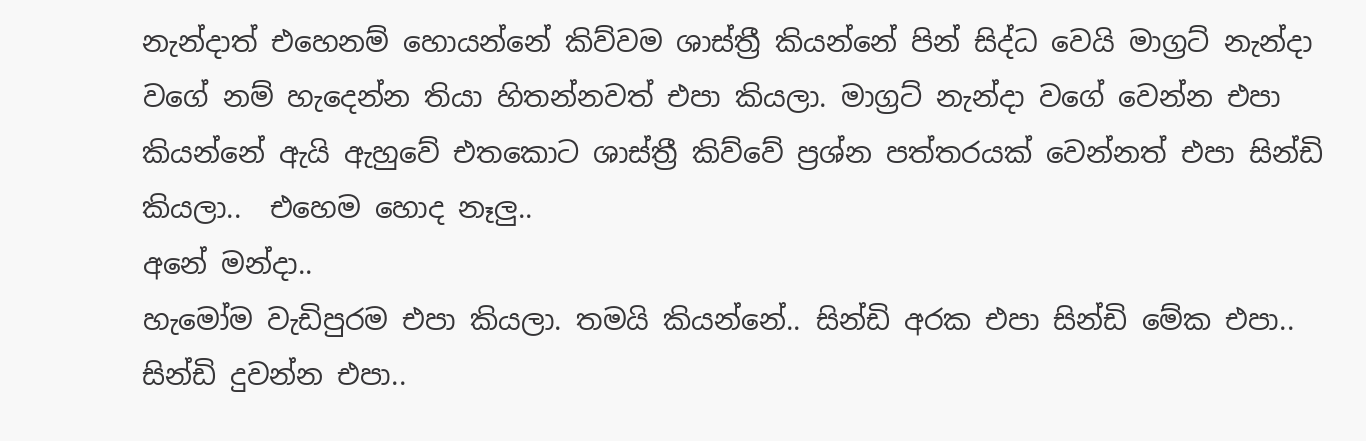නැන්දාත් එහෙනම් හොයන්නේ කිව්වම ශාස්ත්‍රී කියන්නේ පින් සිද්ධ වෙයි මාග්‍රට් නැන්දා වගේ නම් හැදෙන්න තියා හිතන්නවත් එපා කියලා. මාග්‍රට් නැන්දා වගේ වෙන්න එපා කියන්නේ ඇයි ඇහුවේ එතකොට ශාස්ත්‍රී කිව්වේ ප්‍රශ්න පත්තරයක් වෙන්නත් එපා සින්ඩි කියලා..  එහෙම හොද නෑලු..
අනේ මන්දා..
හැමෝම වැඩිපුරම එපා කියලා. තමයි කියන්නේ.. සින්ඩි අරක එපා සින්ඩි මේක එපා.. සින්ඩි දුවන්න එපා..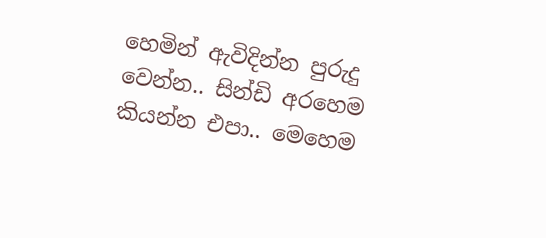හෙමින් ඇවිදින්න පුරුදු වෙන්න.. සින්ඩි අරහෙම කියන්න එපා.. මෙහෙම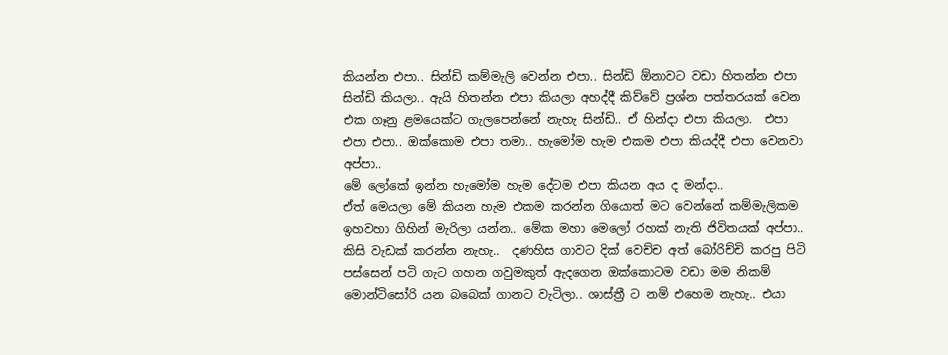කියන්න එපා.. සින්ඩි කම්මැලි වෙන්න එපා.. සින්ඩි ඕනාවට වඩා හිතන්න එපා සින්ඩි කියලා.. ඇයි හිතන්න එපා කියලා අහද්දී කිව්වේ ප්‍රශ්න පත්තරයක් වෙන එක ගෑනු ළමයෙක්ට ගැලපෙන්නේ නැහැ සින්ඩි.. ඒ හින්දා එපා කියලා.  එපා එපා එපා.. ඔක්කොම එපා තමා.. හැමෝම හැම එකම එපා කියද්දී එපා වෙනවා අප්පා..
මේ ලෝකේ ඉන්න හැමෝම හැම දේටම එපා කියන අය ද මන්දා..
ඒත් මෙයලා මේ කියන හැම එකම කරන්න ගියොත් මට වෙන්නේ කම්මැලිකම ඉහවහා ගිහින් මැරිලා යන්න.. මේක මහා මෙලෝ රහක් නැති ජිවිතයක් අප්පා.. කිසි වැඩක් කරන්න නැහැ..  දණහිස ගාවට දික් වෙච්ච අත් බෝරිච්චි කරපු පිටි පස්සෙන් පටි ගැට ගහන ගවුමකුත් ඇදගෙන ඔක්කොටම වඩා මම නිකම් මොන්ටිසෝරි යන බබෙක් ගානට වැටිලා.. ශාස්ත්‍රී ට නම් එහෙම නැහැ.. එයා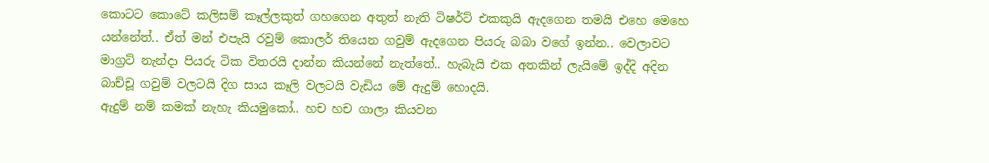කොටට කොටේ කලිසම් කෑල්ලකුත් ගහගෙන අතුත් නැති ටිෂර්ට් එකකුයි ඇදගෙන තමයි එහෙ මෙහෙ යන්නේත්.. ඒත් මන් එපැයි රවුම් කොලර් තියෙන ගවුම් ඇදගෙන පියරු බබා වගේ ඉන්න.. වෙලාවට මාග්‍රට් නැන්දා පියරු ටික විතරයි දාන්න කියන්නේ නැත්තේ.. හැබැයි එක අතකින් ලැයිමේ ඉද්දි අදින බාච්චූ ගවුම් වලටයි දිග සාය කෑලි වලටයි වැඩිය මේ ඇදුම් හොදයි.
ඇදුම් නම් කමක් නැහැ කියමුකෝ.. හච හච ගාලා කියවන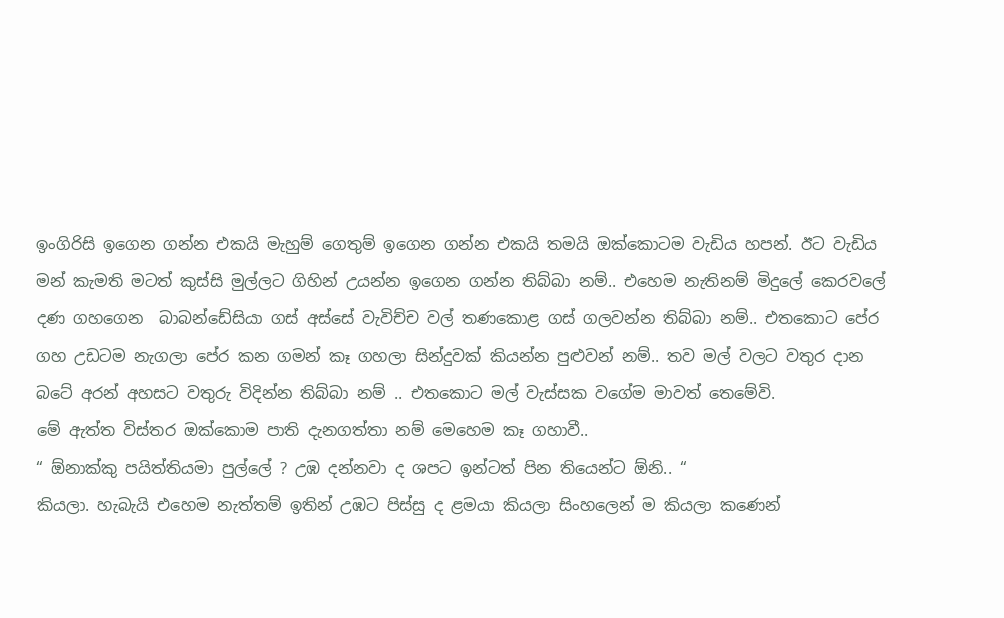ඉංගිරිසි ඉගෙන ගන්න එකයි මැහුම් ගෙතුම් ඉගෙන ගන්න එකයි තමයි ඔක්කොටම වැඩිය හපන්. ඊට වැඩිය මන් කැමති මටත් කුස්සි මුල්ලට ගිහින් උයන්න ඉගෙන ගන්න තිබ්බා නම්.. එහෙම නැතිනම් මිදුලේ කෙරවලේ දණ ගහගෙන  බාබන්ඩේසියා ගස් අස්සේ වැවිච්ච වල් තණකොළ ගස් ගලවන්න තිබ්බා නම්.. එතකොට පේර ගහ උඩටම නැගලා පේර කන ගමන් කෑ ගහලා සින්දුවක් කියන්න පුළුවන් නම්.. තව මල් වලට වතුර දාන බටේ අරන් අහසට වතුරු විදින්න තිබ්බා නම් .. එතකොට මල් වැස්සක වගේම මාවත් තෙමේවි.
මේ ඇත්ත විස්තර ඔක්කොම පාති දැනගත්තා නම් මෙහෙම කෑ ගහාවී..
“ ඕනාක්කු පයිත්තියමා පුල්ලේ ? උඹ දන්නවා ද ශපට ඉන්ටත් පින තියෙන්ට ඕනි.. “
කියලා. හැබැයි එහෙම නැත්තම් ඉතින් උඹට පිස්සු ද ළමයා කියලා සිංහලෙන් ම කියලා කණෙන්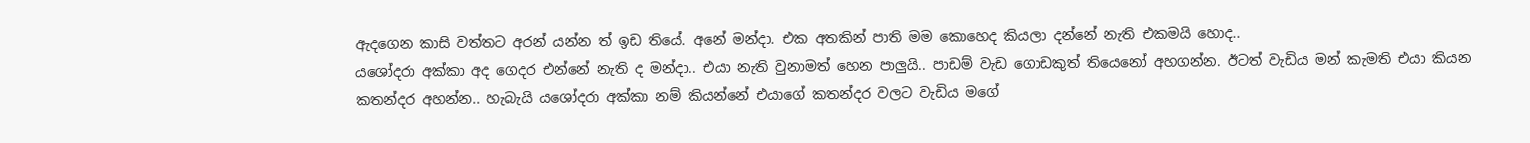ඇදගෙන කාසි වත්තට අරන් යන්න ත් ඉඩ තියේ. අනේ මන්දා. එක අතකින් පාති මම කොහෙද කියලා දන්නේ නැති එකමයි හොද..
යශෝදරා අක්කා අද ගෙදර එන්නේ නැති ද මන්දා.. එයා නැති වුනාමත් හෙන පාලුයි.. පාඩම් වැඩ ගොඩකුත් තියෙනෝ අහගන්න. ඊටත් වැඩිය මන් කැමති එයා කියන කතන්දර අහන්න.. හැබැයි යශෝදරා අක්කා නම් කියන්නේ එයාගේ කතන්දර වලට වැඩිය මගේ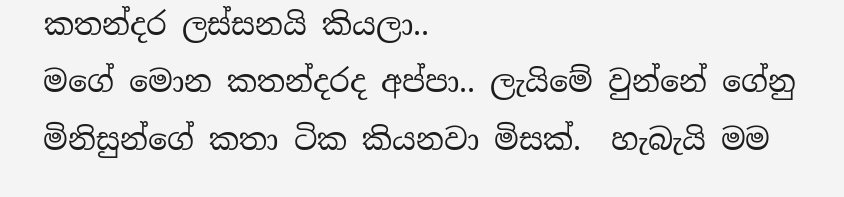කතන්දර ලස්සනයි කියලා..
මගේ මොන කතන්දරද අප්පා.. ලැයිමේ වුන්නේ ගේනු මිනිසුන්ගේ කතා ටික කියනවා මිසක්.  හැබැයි මම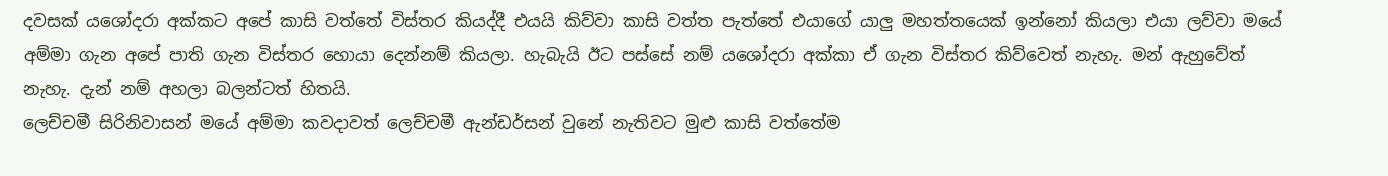දවසක් යශෝදරා අක්කට අපේ කාසි වත්තේ විස්තර කියද්දී එයයි කිව්වා කාසි වත්ත පැත්තේ එයාගේ යාලු මහත්තයෙක් ඉන්නෝ කියලා එයා ලව්වා මයේ අම්මා ගැන අපේ පාති ගැන විස්තර හොයා දෙන්නම් කියලා. හැබැයි ඊට පස්සේ නම් යශෝදරා අක්කා ඒ ගැන විස්තර කිව්වෙත් නැහැ. මන් ඇහුවේත් නැහැ. දැන් නම් අහලා බලන්ටත් හිතයි.
ලෙච්චමී සිරිනිවාසන් මයේ අම්මා කවදාවත් ලෙච්චමී ඇන්ඩර්සන් වුනේ නැතිවට මුළු කාසි වත්තේම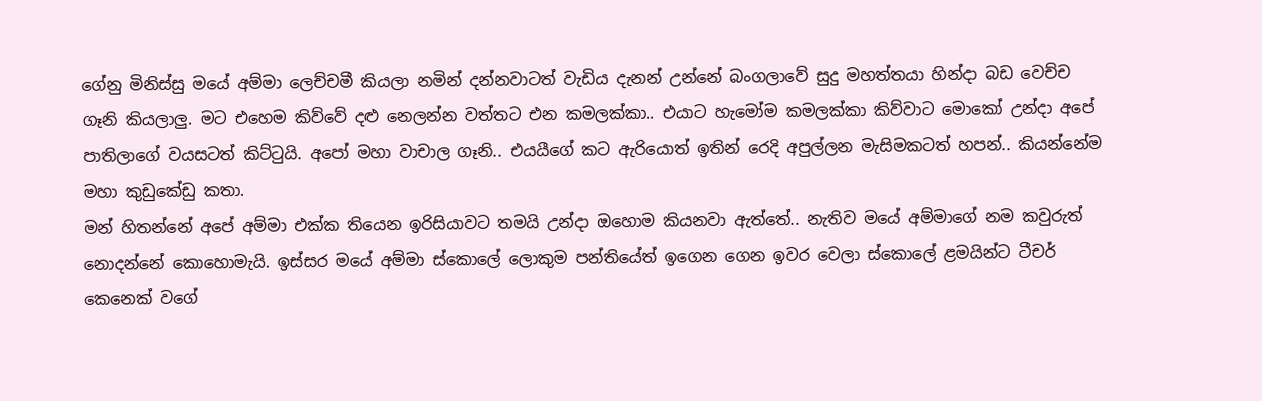ගේනු මිනිස්සු මයේ අම්මා ලෙච්චමී කියලා නමින් දන්නවාටත් වැඩිය දැනන් උන්නේ බංගලාවේ සුදු මහත්තයා හින්දා බඩ වෙච්ච ගෑනි කියලාලු. මට එහෙම කිව්වේ දළු නෙලන්න වත්තට එන කමලක්කා.. එයාට හැමෝම කමලක්කා කිව්වාට මොකෝ උන්දා අපේ පාතිලාගේ වයසටත් කිට්ටුයි. අපෝ මහා වාචාල ගෑනි.. එයයීගේ කට ඇරියොත් ඉතින් රෙදි අපුල්ලන මැසිමකටත් හපන්.. කියන්නේම මහා කුඩුකේඩු කතා.
මන් හිතන්නේ අපේ අම්මා එක්ක තියෙන ඉරිසියාවට තමයි උන්දා ඔහොම කියනවා ඇත්තේ.. නැතිව මයේ අම්මාගේ නම කවුරුත් නොදන්නේ කොහොමැයි. ඉස්සර මයේ අම්මා ස්කොලේ ලොකුම පන්තියේත් ඉගෙන ගෙන ඉවර වෙලා ස්කොලේ ළමයින්ට ටීචර් කෙනෙක් වගේ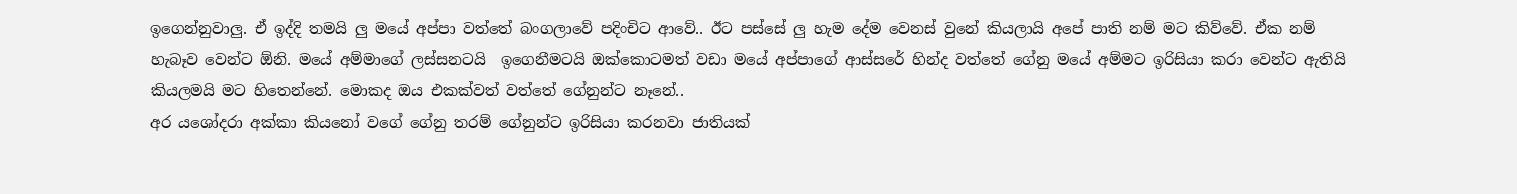ඉගෙන්නුවාලු. ඒ ඉද්දි තමයි ලු මයේ අප්පා වත්තේ බංගලාවේ පදිංචිට ආවේ.. ඊට පස්සේ ලු හැම දේම වෙනස් වුනේ කියලායි අපේ පාති නම් මට කිව්වේ. ඒක නම් හැබෑව වෙන්ට ඕනි. මයේ අම්මාගේ ලස්සනටයි  ඉගෙනීමටයි ඔක්කොටමත් වඩා මයේ අප්පාගේ ආස්සරේ හින්ද වත්තේ ගේනු මයේ අම්මට ඉරිසියා කරා වෙන්ට ඇතියි කියලමයි මට හිතෙන්නේ. මොකද ඔය එකක්වත් වත්තේ ගේනුන්ට නෑනේ..
අර යශෝදරා අක්කා කියනෝ වගේ ගේනු තරම් ගේනුන්ට ඉරිසියා කරනවා ජාතියක්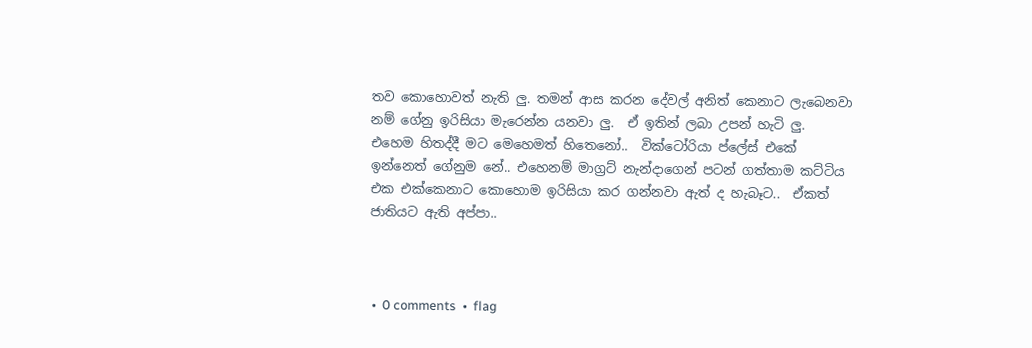තව කොහොවත් නැති ලු. තමන් ආස කරන දේවල් අනිත් කෙනාට ලැබෙනවා නම් ගේනු ඉරිසියා මැරෙන්න යනවා ලු.  ඒ ඉතින් ලබා උපන් හැටි ලු.
එහෙම හිතද්දී මට මෙහෙමත් හිතෙනෝ..  වික්ටෝරියා ප්ලේස් එකේ ඉන්නෙත් ගේනුම නේ.. එහෙනම් මාග්‍රට් නැන්දාගෙන් පටන් ගත්තාම කට්ටිය එක එක්කෙනාට කොහොම ඉරිසියා කර ගන්නවා ඇත් ද හැබෑට..  ඒකත් ජාතියට ඇති අප්පා..



 •  0 comments  •  flag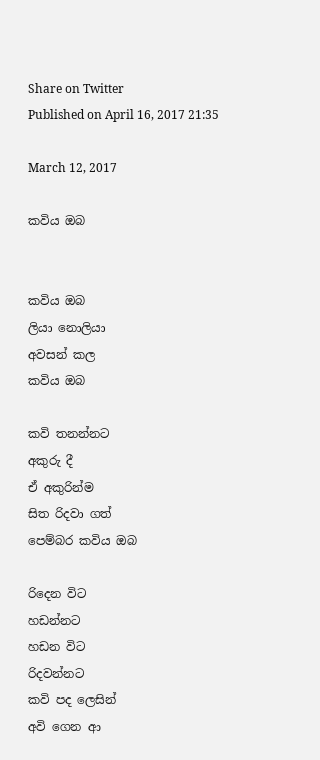Share on Twitter
Published on April 16, 2017 21:35

March 12, 2017

කවිය ඔබ


කවිය ඔබ
ලියා නොලියා
අවසන් කල
කවිය ඔබ

කවි තනන්නට
අකුරු දී
ඒ අකුරින්ම
සිත රිදවා ගත්
පෙම්බර කවිය ඔබ

රිදෙන විට
හඩන්නට
හඩන විට
රිදවන්නට
කවි පද ලෙසින්
අවි ගෙන ආ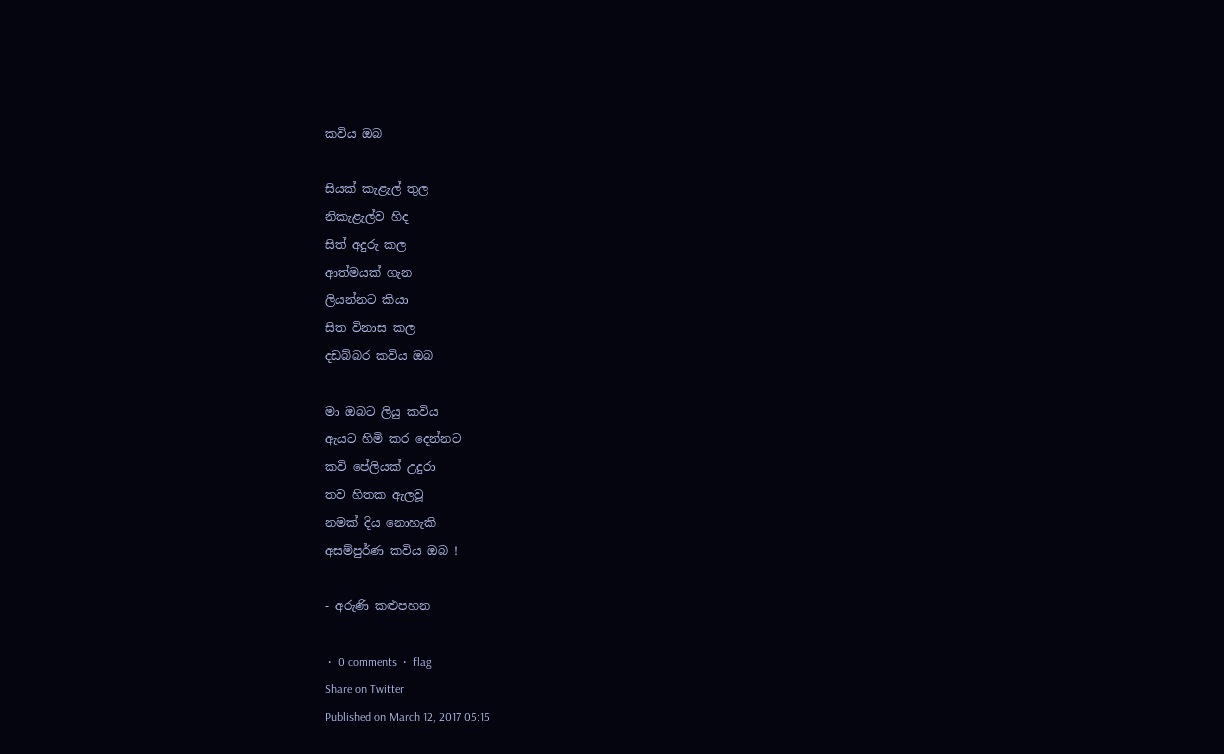කවිය ඔබ

සියක් කැළැල් තුල
නිකැළැල්ව හිද
සිත් අදුරු කල
ආත්මයක් ගැන
ලියන්නට කියා
සිත විනාස කල
දඩබ්බර කවිය ඔබ

මා ඔබට ලියු කවිය
ඇයට හිමි කර දෙන්නට
කවි පේලියක් උදුරා
තව හිතක ඇලවූ
නමක් දිය නොහැකි
අසම්පුර්ණ කවිය ඔබ !

- අරුණි කළුපහන

 •  0 comments  •  flag
Share on Twitter
Published on March 12, 2017 05:15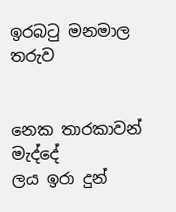ඉරබටු මනමාල තරුව


නෙක තාරකාවන් මැද්දේ
ලය ඉරා දුන්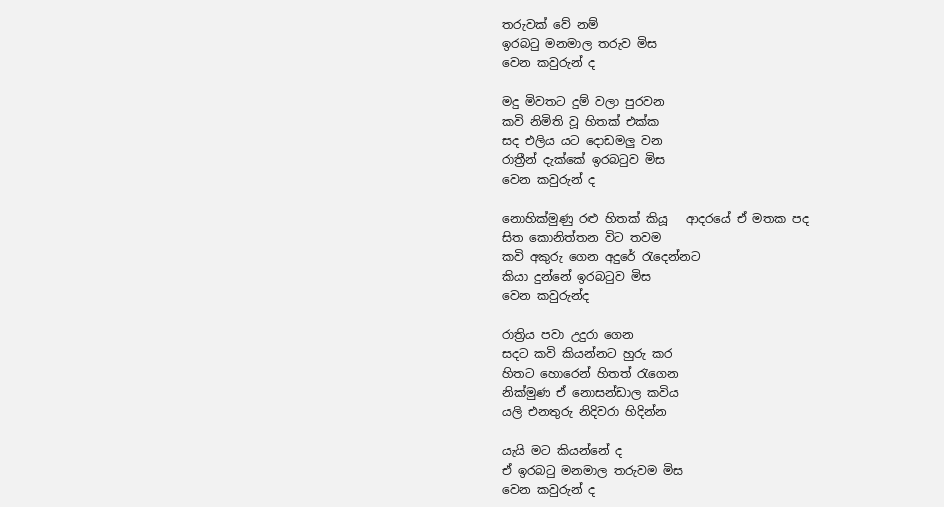තරුවක් වේ නම්
ඉරබටු මනමාල තරුව මිස
වෙන කවුරුන් ද

මදු මිවතට දුම් වලා පුරවන
කවි නිමිති වූ හිතක් එක්ක
සද එලිය යට දොඩමලු වන
රාත්‍රීන් දැක්කේ ඉරබටුව මිස
වෙන කවුරුන් ද

නොහික්මුණු රළු හිතක් කියූ   ආදරයේ ඒ මතක පද
සිත කොනිත්තන විට තවම
කවි අකුරු ගෙන අදුරේ රැදෙන්නට
කියා දුන්නේ ඉරබටුව මිස
වෙන කවුරුන්ද

රාත්‍රිය පවා උදුරා ගෙන
සදට කවි කියන්නට හුරු කර
හිතට හොරෙන් හිතත් රැගෙන
නික්මුණ ඒ නොසන්ඩාල කවිය
යලි එනතුරු නිදිවරා හිදින්න

යැයි මට කියන්නේ ද
ඒ ඉරබටු මනමාල තරුවම මිස
වෙන කවුරුන් ද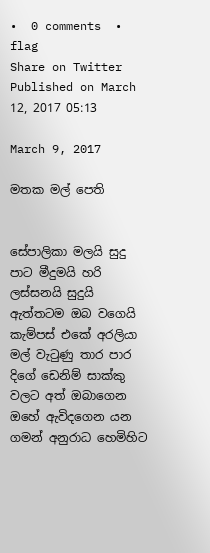•  0 comments  •  flag
Share on Twitter
Published on March 12, 2017 05:13

March 9, 2017

මතක මල් පෙති


සේපාලිකා මලයි සුදු පාට මීදුමයි හරි ලස්සනයි සුදුයි ඇත්තටම ඔබ වගෙයි
කැම්පස් එකේ අරලියා මල් වැටුණු තාර පාර දිගේ ඩෙනිම් සාක්කු වලට අත් ඔබාගෙන ඔහේ ඇවිදගෙන යන ගමන් අනුරාධ හෙමිහිට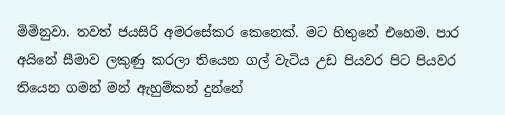මිමිනුවා. තවත් ජයසිරි අමරසේකර කෙනෙක්. මට හිතුනේ එහෙම. පාර අයිනේ සීමාව ලකුණු කරලා තියෙන ගල් වැටිය උඩ පියවර පිට පියවර තියෙන ගමන් මන් ඇහුම්කන් දුන්නේ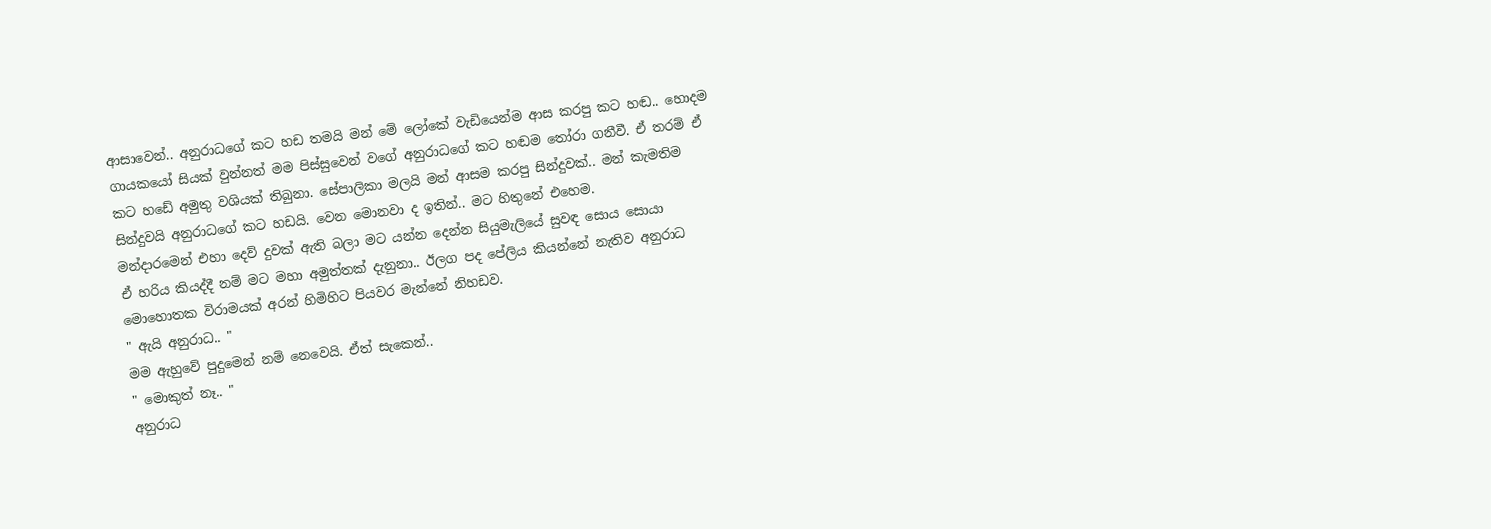ආසාවෙන්.. අනුරාධගේ කට හඩ තමයි මන් මේ ලෝකේ වැඩියෙන්ම ආස කරපු කට හඬ.. හොදම ගායකයෝ සියක් වුන්නත් මම පිස්සුවෙන් වගේ අනුරාධගේ කට හඬම තෝරා ගනීවී. ඒ තරම් ඒ කට හඩේ අමුතු වශියක් තිබුනා. සේපාලිකා මලයි මන් ආසම කරපු සින්දුවක්.. මන් කැමතිම සින්දුවයි අනුරාධගේ කට හඩයි. වෙන මොනවා ද ඉතින්.. මට හිතුනේ එහෙම.
මන්දාරමෙන් එහා දෙව් දුවක් ඇති බලා මට යන්න දෙන්න සියුමැලියේ සුවඳ සොය සොයා
ඒ හරිය කියද්දී නම් මට මහා අමුත්තක් දැනුනා.. ඊලග පද පේලිය කියන්නේ නැතිව අනුරාධ මොහොතක විරාමයක් අරන් හිමිහිට පියවර මැන්නේ නිහඩව.
" ඇයි අනුරාධ.. "
මම ඇහුවේ පුදුමෙන් නම් නෙවෙයි. ඒත් සැකෙන්..
" මොකුත් නෑ.. "
අනුරාධ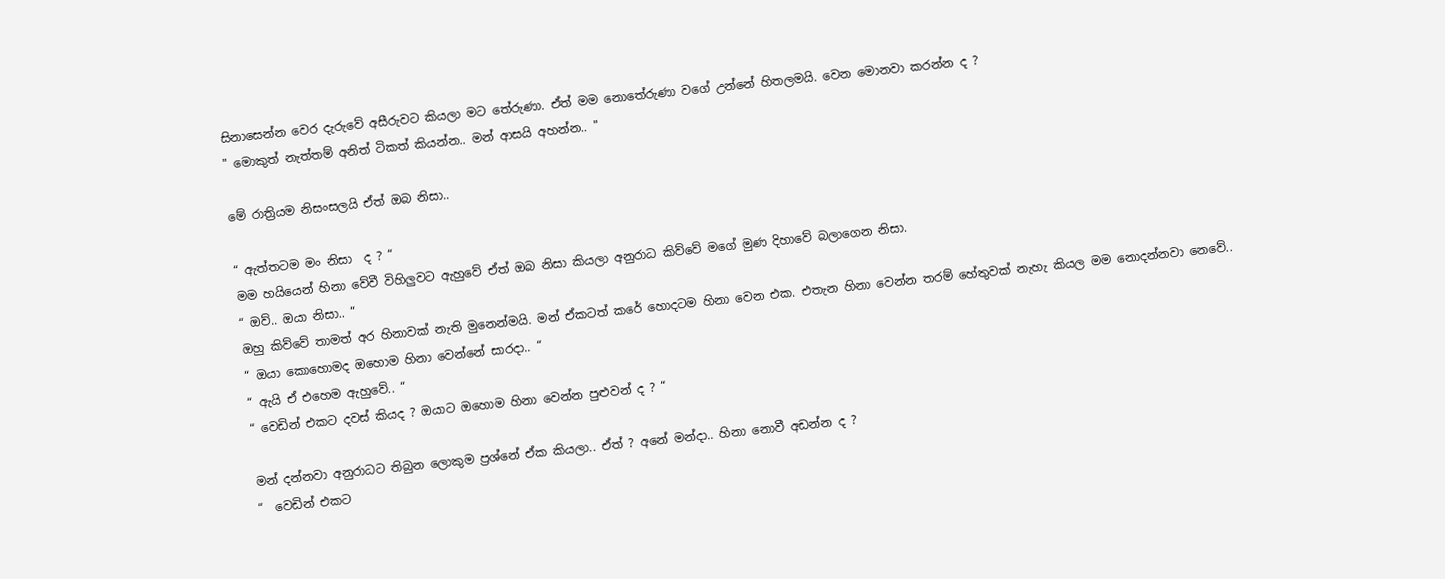සිනාසෙන්න වෙර දැරුවේ අසීරුවට කියලා මට තේරුණා. ඒත් මම නොතේරුණා වගේ උන්නේ හිතලමයි. වෙන මොනවා කරන්න ද ?
" මොකුත් නැත්තම් අනිත් ටිකත් කියන්න.. මන් ආසයි අහන්න.. "

මේ රාත්‍රියම නිසංසලයි ඒත් ඔබ නිසා..

“ ඇත්තටම මං නිසා  ද ? “
මම හයියෙන් හිනා වේවී විහිලුවට ඇහුවේ ඒත් ඔබ නිසා කියලා අනුරාධ කිව්වේ මගේ මුණ දිහාවේ බලාගෙන නිසා.
“ ඔව්.. ඔයා නිසා.. “
ඔහු කිව්වේ තාමත් අර හිනාවක් නැති මුනෙන්මයි. මන් ඒකටත් කරේ හොදටම හිනා වෙන එක. එතැන හිනා වෙන්න තරම් හේතුවක් නැහැ කියල මම නොදන්නවා නෙවේ..
“ ඔයා කොහොමද ඔහොම හිනා වෙන්නේ සාරදා.. “
“ ඇයි ඒ එහෙම ඇහුවේ.. “
“ වෙඩින් එකට දවස් කියද ? ඔයාට ඔහොම හිනා වෙන්න පුළුවන් ද ? “

මන් දන්නවා අනුරාධට තිබුන ලොකුම ප්‍රශ්නේ ඒක කියලා.. ඒත් ? අනේ මන්දා.. හිනා නොවී අඩන්න ද ?
“  වෙඩින් එකට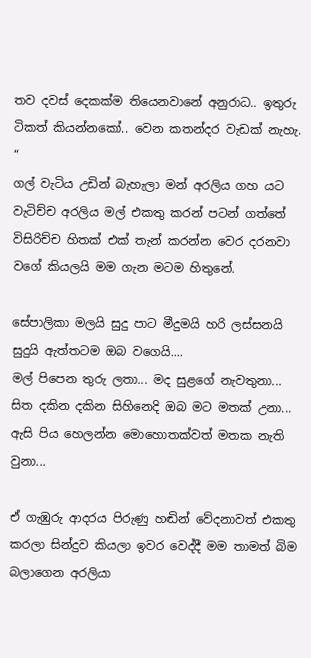තව දවස් දෙකක්ම තියෙනවානේ අනුරාධ.. ඉතුරු ටිකත් කියන්නකෝ.. වෙන කතන්දර වැඩක් නැහැ. “
ගල් වැටිය උඩින් බැහැලා මන් අරලිය ගහ යට වැටිච්ච අරලිය මල් එකතු කරන් පටන් ගත්තේ විසිරිච්ච හිතක් එක් තැන් කරන්න වෙර දරනවා වගේ කියලයි මම ගැන මටම හිතුනේ.

සේපාලිකා මලයි සුදු පාට මීදුමයි හරි ලස්සනයි සුදුයි ඇත්තටම ඔබ වගෙයි....
මල් පිපෙන තුරු ලතා... මද සුළගේ නැවතුනා... සිත දකින දකින සිහිනෙදි ඔබ මට මතක් උනා...
ඇසි පිය හෙලන්න මොහොතක්වත් මතක නැති වුනා...

ඒ ගැඹුරු ආදරය පිරුණු හඬින් වේදනාවත් එකතු කරලා සින්දුව කියලා ඉවර වෙද්දී මම තාමත් බිම බලාගෙන අරලියා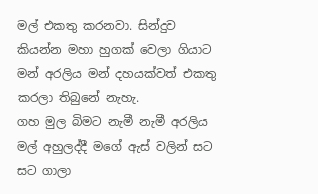මල් එකතු කරනවා. සින්දුව කියන්න මහා හුගක් වෙලා ගියාට මන් අරලිය මන් දහයක්වත් එකතු කරලා තිබුනේ නැහැ.
ගහ මුල බිමට නැමී නැමී අරලිය මල් අහුලද්දී මගේ ඇස් වලින් සට සට ගාලා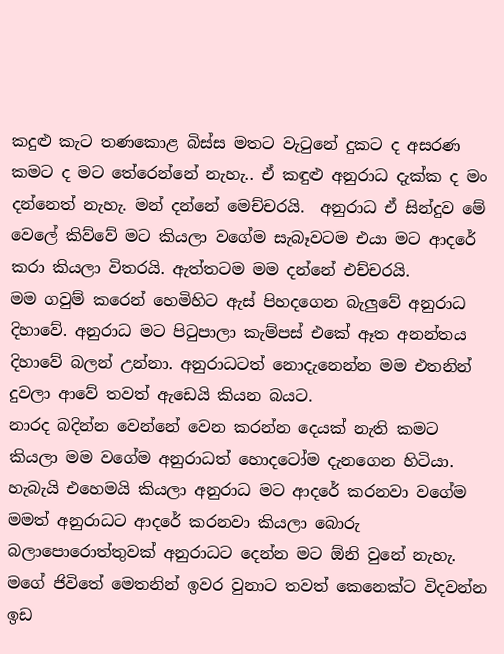කදුළු කැට තණකොළ බිස්ස මතට වැටුනේ දුකට ද අසරණ කමට ද මට තේරෙන්නේ නැහැ.. ඒ කඳුළු අනුරාධ දැක්ක ද මං දන්නෙත් නැහැ. මන් දන්නේ මෙච්චරයි.  අනුරාධ ඒ සින්දුව මේ වෙලේ කිව්වේ මට කියලා වගේම සැබෑවටම එයා මට ආදරේ කරා කියලා විතරයි. ඇත්තටම මම දන්නේ එච්චරයි.
මම ගවුම් කරෙන් හෙමිහිට ඇස් පිහදගෙන බැලුවේ අනුරාධ දිහාවේ. අනුරාධ මට පිටුපාලා කැම්පස් එකේ ඈත අනන්තය දිහාවේ බලන් උන්නා. අනුරාධටත් නොදැනෙන්න මම එතනින් දුවලා ආවේ තවත් ඇඩෙයි කියන බයට.
නාරද බදින්න වෙන්නේ වෙන කරන්න දෙයක් නැති කමට කියලා මම වගේම අනුරාධත් හොදටෝම දැනගෙන හිටියා. හැබැයි එහෙමයි කියලා අනුරාධ මට ආදරේ කරනවා වගේම මමත් අනුරාධට ආදරේ කරනවා කියලා බොරු බලාපොරොත්තුවක් අනුරාධට දෙන්න මට ඕනි වුනේ නැහැ. මගේ ජිවිතේ මෙතනින් ඉවර වුනාට තවත් කෙනෙක්ට විදවන්න ඉඩ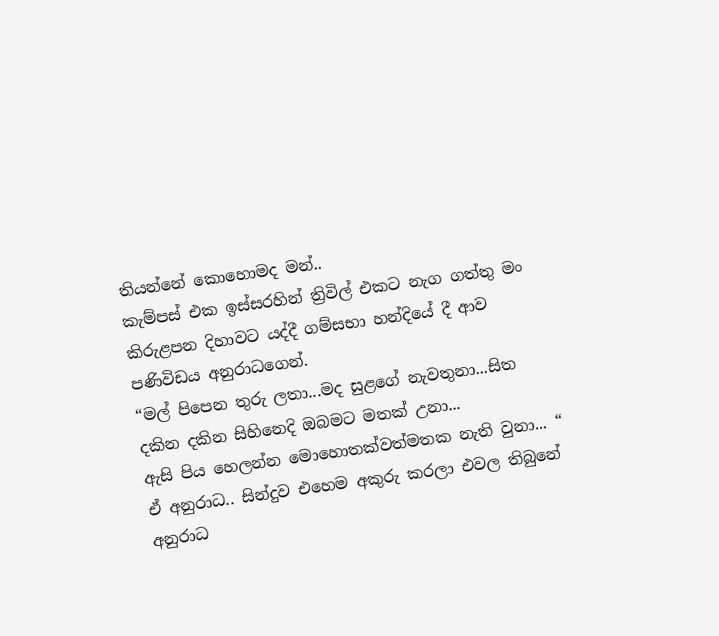තියන්නේ කොහොමද මන්..
කැම්පස් එක ඉස්සරහින් ත්‍රිවිල් එකට නැග ගත්තු මං කිරුළපන දිහාවට යද්දී ගම්සභා හන්දියේ දී ආව පණිවිඩය අනුරාධගෙන්.
“මල් පිපෙන තුරු ලතා...මද සුළගේ නැවතුනා...සිත දකින දකින සිහිනෙදි ඔබමට මතක් උනා...
ඇසි පිය හෙලන්න මොහොතක්වත්මතක නැති වුනා... “
ඒ අනුරාධ.. සින්දුව එහෙම අකුරු කරලා එවල තිබුනේ අනුරාධ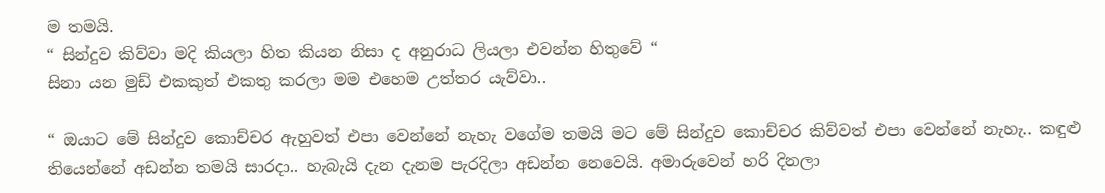ම තමයි.
“ සින්දුව කිව්වා මදි කියලා හිත කියන නිසා ද අනුරාධ ලියලා එවන්න හිතුවේ “
සිනා යන මුඩ් එකකුත් එකතු කරලා මම එහෙම උත්තර යැව්වා..

“ ඔයාට මේ සින්දුව කොච්චර ඇහුවත් එපා වෙන්නේ නැහැ වගේම තමයි මට මේ සින්දුව කොච්චර කිව්වත් එපා වෙන්නේ නැහැ.. කඳුළු තියෙන්නේ අඩන්න තමයි සාරදා.. හැබැයි දැන දැනම පැරදිලා අඩන්න නෙවෙයි. අමාරුවෙන් හරි දිනලා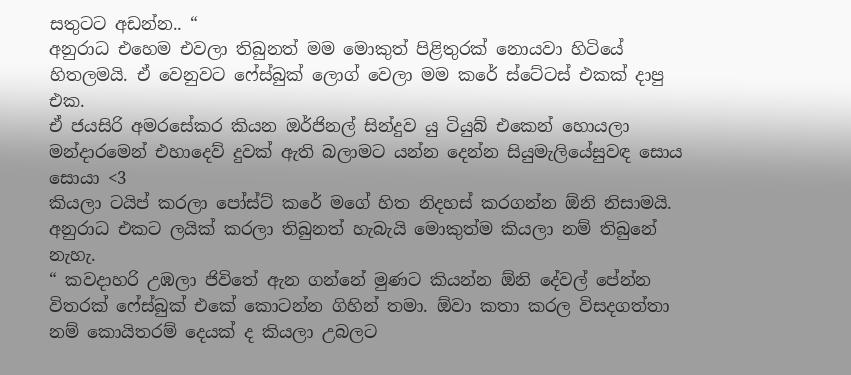සතුටට අඩන්න.. “
අනුරාධ එහෙම එවලා තිබුනත් මම මොකුත් පිළිතුරක් නොයවා හිටියේ හිතලමයි. ඒ වෙනුවට ෆේස්බුක් ලොග් වෙලා මම කරේ ස්ටේටස් එකක් දාපු එක.
ඒ ජයසිරි අමරසේකර කියන ඔර්ජිනල් සින්දුව යු ටියුබ් එකෙන් හොයලා
මන්දාරමෙන් එහාදෙව් දුවක් ඇති බලාමට යන්න දෙන්න සියුමැලියේසුවඳ සොය සොයා <3
කියලා ටයිප් කරලා පෝස්ට් කරේ මගේ හිත නිදහස් කරගන්න ඕනි නිසාමයි. අනුරාධ එකට ලයික් කරලා තිබුනත් හැබැයි මොකුත්ම කියලා නම් තිබුනේ නැහැ.
“ කවදාහරි උඹලා ජිවිතේ ඇන ගන්නේ මුණට කියන්න ඕනි දේවල් පේන්න විතරක් ෆේස්බුක් එකේ කොටන්න ගිහින් තමා. ඕවා කතා කරල විසදගත්තා නම් කොයිතරම් දෙයක් ද කියලා උබලට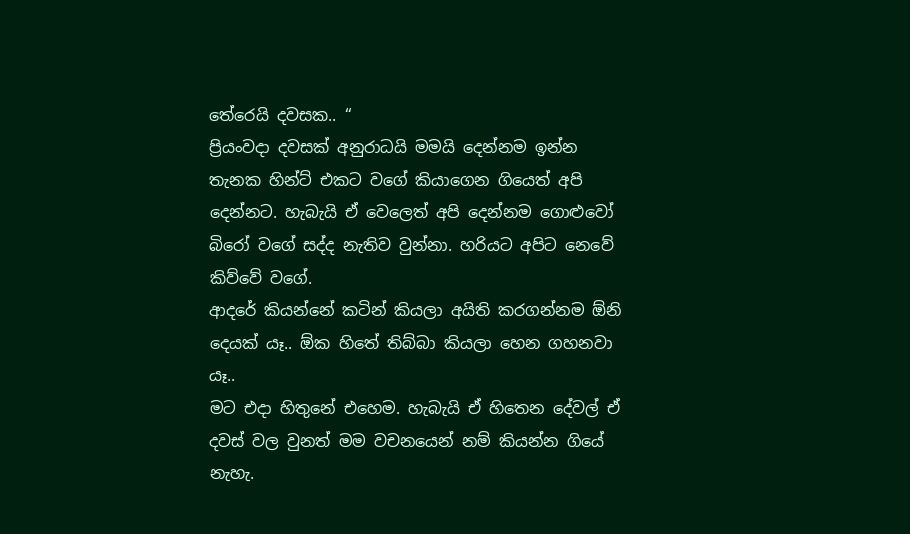තේරෙයි දවසක.. “
ප්‍රියංවදා දවසක් අනුරාධයි මමයි දෙන්නම ඉන්න තැනක හින්ට් එකට වගේ කියාගෙන ගියෙත් අපි දෙන්නට. හැබැයි ඒ වෙලෙත් අපි දෙන්නම ගොළුවෝ බිරෝ වගේ සද්ද නැතිව වුන්නා. හරියට අපිට නෙවේ කිව්වේ වගේ.
ආදරේ කියන්නේ කටින් කියලා අයිති කරගන්නම ඕනි දෙයක් යෑ.. ඕක හිතේ තිබ්බා කියලා හෙන ගහනවා යෑ..
මට එදා හිතුනේ එහෙම. හැබැයි ඒ හිතෙන දේවල් ඒ දවස් වල වුනත් මම වචනයෙන් නම් කියන්න ගියේ නැහැ.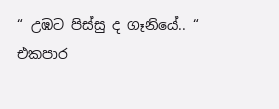“ උඹට පිස්සු ද ගෑනියේ.. “
එකපාර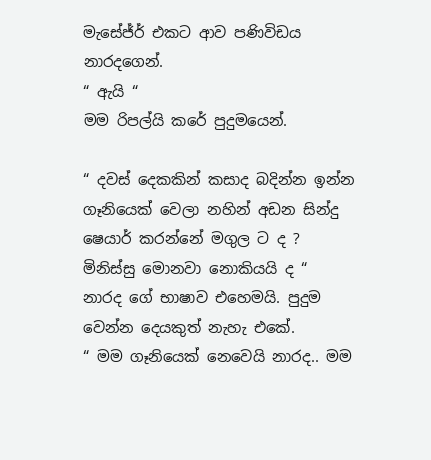මැසේජ්ර් එකට ආව පණිවිඩය නාරදගෙන්.
“ ඇයි “
මම රිපල්යි කරේ පුදුමයෙන්.

“ දවස් දෙකකින් කසාද බදින්න ඉන්න ගෑනියෙක් වෙලා නහින් අඩන සින්දු ෂෙයාර් කරන්නේ මගුල ට ද ? මිනිස්සු මොනවා නොකියයි ද “
නාරද ගේ භාෂාව එහෙමයි. පුදුම වෙන්න දෙයකුත් නැහැ එකේ.
“ මම ගෑනියෙක් නෙවෙයි නාරද.. මම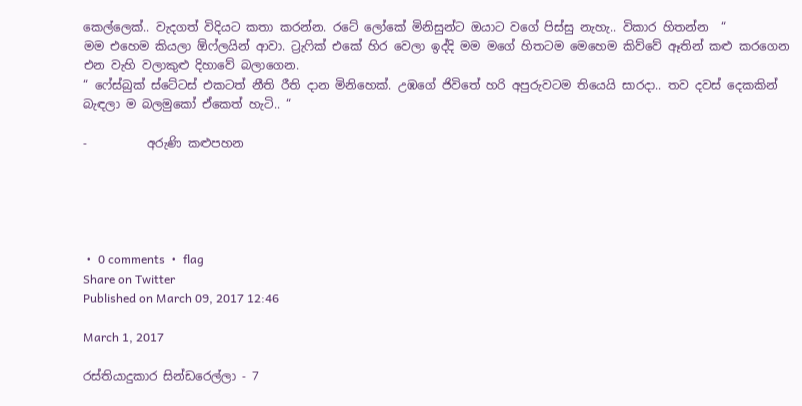කෙල්ලෙක්.. වැදගත් විදියට කතා කරන්න. රටේ ලෝකේ මිනිසුන්ට ඔයාට වගේ පිස්සු නැහැ.. විකාර හිතන්න  “
මම එහෙම කියලා ඕෆ්ලයින් ආවා. ට්‍රැෆික් එකේ හිර වෙලා ඉද්දි මම මගේ හිතටම මෙහෙම කිව්වේ ඈතින් කළු කරගෙන එන වැහි වලාකුළු දිහාවේ බලාගෙන.
“ ෆේස්බුක් ස්ටේටස් එකටත් නීති රීති දාන මිනිහෙක්. උඹගේ ජිවිතේ හරි අපුරුවටම තියෙයි සාරදා.. තව දවස් දෙකකින් බැඳලා ම බලමුකෝ ඒකෙත් හැටි.. “

-          අරුණි කළුපහන





 •  0 comments  •  flag
Share on Twitter
Published on March 09, 2017 12:46

March 1, 2017

රස්තියාදුකාර සින්ඩරෙල්ලා - 7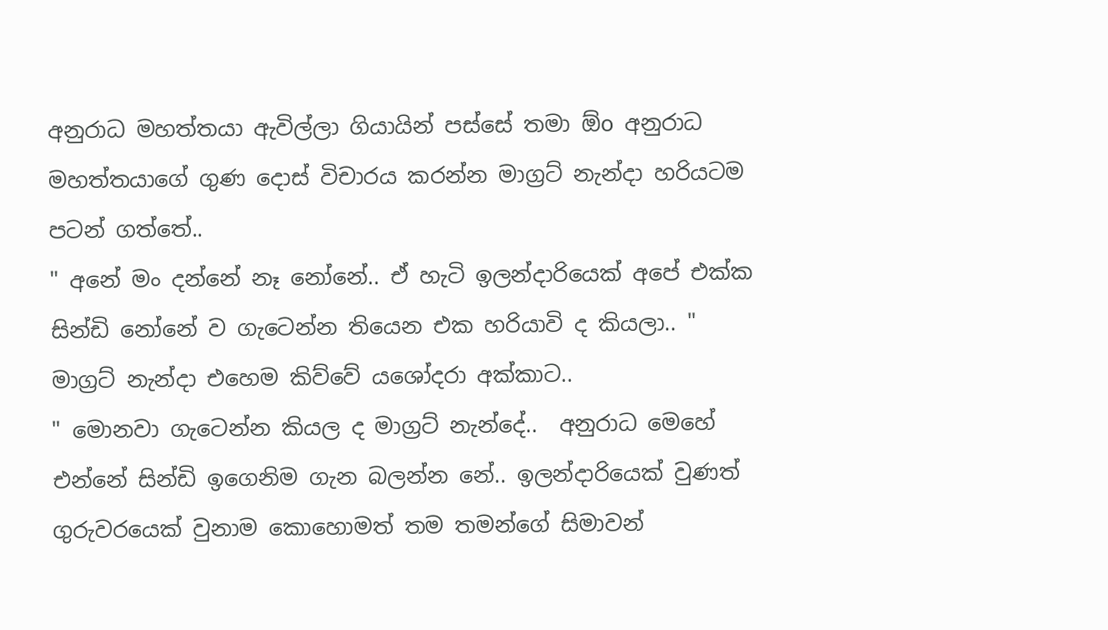අනුරාධ මහත්තයා ඇවිල්ලා ගියායින් පස්සේ තමා ඕo අනුරාධ මහත්තයාගේ ගුණ දොස් විචාරය කරන්න මාග්‍රට් නැන්දා හරියටම පටන් ගත්තේ..
" අනේ මං දන්නේ නෑ නෝනේ.. ඒ හැටි ඉලන්දාරියෙක් අපේ එක්ක සින්ඩි නෝනේ ව ගැටෙන්න තියෙන එක හරියාවි ද කියලා.. "
මාග්‍රට් නැන්දා එහෙම කිව්වේ යශෝදරා අක්කාට..
" මොනවා ගැටෙන්න කියල ද මාග්‍රට් නැන්දේ..  අනුරාධ මෙහේ එන්නේ සින්ඩි ඉගෙනිම ගැන බලන්න නේ.. ඉලන්දාරියෙක් වුණත් ගුරුවරයෙක් වුනාම කොහොමත් තම තමන්ගේ සිමාවන්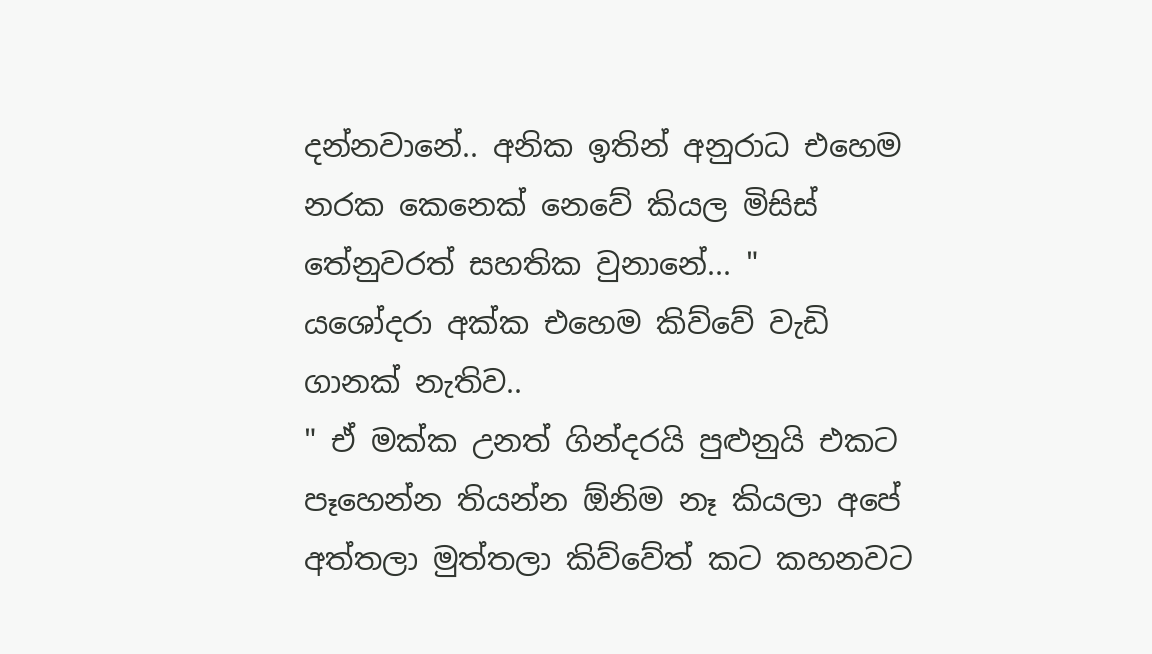දන්නවානේ.. අනික ඉතින් අනුරාධ එහෙම නරක කෙනෙක් නෙවේ කියල මිසිස් තේනුවරත් සහතික වුනානේ... "
යශෝදරා අක්ක එහෙම කිව්වේ වැඩි ගානක් නැතිව..
" ඒ මක්ක උනත් ගින්දරයි පුළුනුයි එකට පෑහෙන්න තියන්න ඕනිම නෑ කියලා අපේ අත්තලා මුත්තලා කිව්වේත් කට කහනවට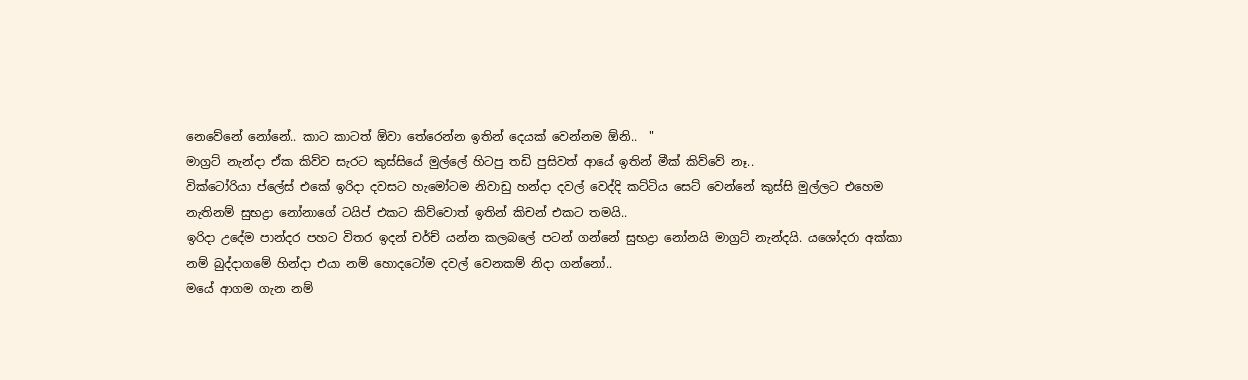නෙවේනේ නෝනේ.. කාට කාටත් ඕවා තේරෙන්න ඉතින් දෙයක් වෙන්නම ඕනි..  "
මාග්‍රට් නැන්දා ඒක කිව්ව සැරට කුස්සියේ මුල්ලේ හිටපු තඩි පුසිවත් ආයේ ඉතින් මීක් කිව්වේ නෑ..
වික්ටෝරියා ප්ලේස් එකේ ඉරිදා දවසට හැමෝටම නිවාඩු හන්දා දවල් වෙද්දි කට්ටිය සෙට් වෙන්නේ කුස්සි මුල්ලට එහෙම නැතිනම් සුභද්‍රා නෝනාගේ ටයිප් එකට කිව්වොත් ඉතින් කිචන් එකට තමයි..
ඉරිදා උදේම පාන්දර පහට විතර ඉදන් චර්ච් යන්න කලබලේ පටන් ගන්නේ සුභද්‍රා නෝනයි මාග්‍රට් නැන්දයි. යශෝදරා අක්කා නම් බුද්දාගමේ හින්දා එයා නම් හොදටෝම දවල් වෙනකම් නිදා ගන්නෝ..
මයේ ආගම ගැන නම්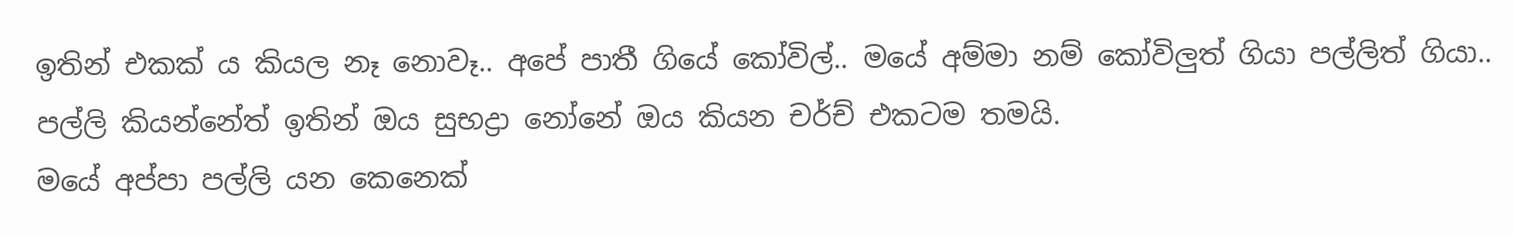ඉතින් එකක් ය කියල නෑ නොවෑ.. අපේ පාතී ගියේ කෝවිල්.. මයේ අම්මා නම් කෝවිලුත් ගියා පල්ලිත් ගියා.. පල්ලි කියන්නේත් ඉතින් ඔය සුභද්‍රා නෝනේ ඔය කියන චර්ච් එකටම තමයි.
මයේ අප්පා පල්ලි යන කෙනෙක්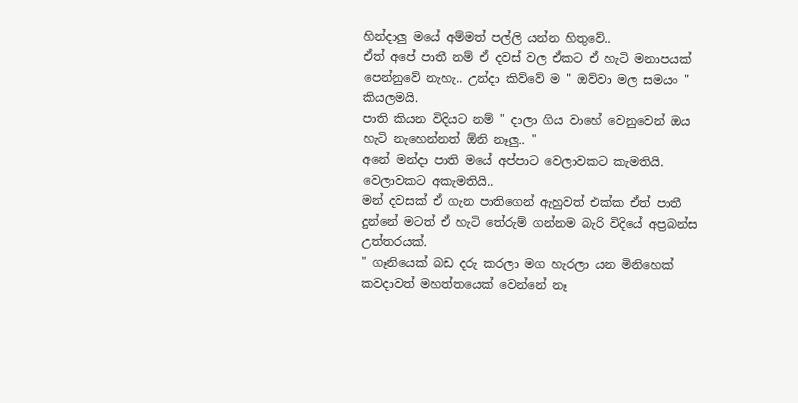හින්දාලු මයේ අම්මත් පල්ලි යන්න හිතුවේ..
ඒත් අපේ පාතී නම් ඒ දවස් වල ඒකට ඒ හැටි මනාපයක් පෙන්නුවේ නැහැ.. උන්දා කිව්වේ ම " ඔව්වා මල සමයං " කියලමයි.
පාති කියන විදියට නම් " දාලා ගිය වාහේ වෙනුවෙන් ඔය හැටි නැහෙන්නත් ඕනි නෑලු.. "
අනේ මන්දා පාති මයේ අප්පාට වෙලාවකට කැමතියි. වෙලාවකට අකැමතියි..
මන් දවසක් ඒ ගැන පාතිගෙන් ඇහුවත් එක්ක ඒත් පාතී දුන්නේ මටත් ඒ හැටි තේරුම් ගන්නම බැරි විදියේ අප්‍රබන්ස උත්තරයක්.
" ගෑනියෙක් බඩ දරු කරලා මග හැරලා යන මිනිහෙක් කවදාවත් මහත්තයෙක් වෙන්නේ නෑ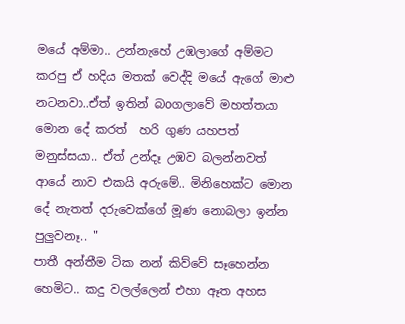මයේ අම්මා.. උන්නැහේ උඹලාගේ අම්මට කරපු ඒ හදිය මතක් වෙද්දි මයේ ඇගේ මාළු නටනවා..ඒත් ඉතින් බoගලාවේ මහත්තයා මොන දේ කරත්  හරි ගුණ යහපත් මනුස්සයා.. ඒත් උන්දෑ උඹව බලන්නවත් ආයේ නාව එකයි අරුමේ.. මිනිහෙක්ට මොන දේ නැතත් දරුවෙක්ගේ මූණ නොබලා ඉන්න පුලුවනෑ.. "
පාතී අන්තීම ටික නන් කිව්වේ සෑහෙන්න හෙමිට.. කදු වලල්ලෙන් එහා ඈත අහස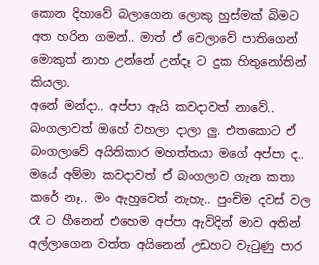කොන දිහාවේ බලාගෙන ලොකු හුස්මක් බිමට අත හරින ගමන්.. මාත් ඒ වෙලාවේ පාතිගෙන් මොකුත් නාහ උන්නේ උන්දෑ ට දුක හිතුනෝතින් කියලා.
අනේ මන්දා.. අප්පා ඇයි කවදාවත් නාවේ.. බංගලාවත් ඔහේ වහලා දාලා ලු. එතකොට ඒ බංගලාවේ අයිතිකාර මහත්තයා මගේ අප්පා ද.. මයේ අම්මා කවදාවත් ඒ බංගලාව ගැන කතා කරේ නෑ.. මං ඇහුවෙත් නැහැ.. පුංචිම දවස් වල රෑ ට හීනෙන් එහෙම අප්පා ඇවිදින් මාව අතින් අල්ලාගෙන වත්ත අයිනෙන් උඩහට වැටුණු පාර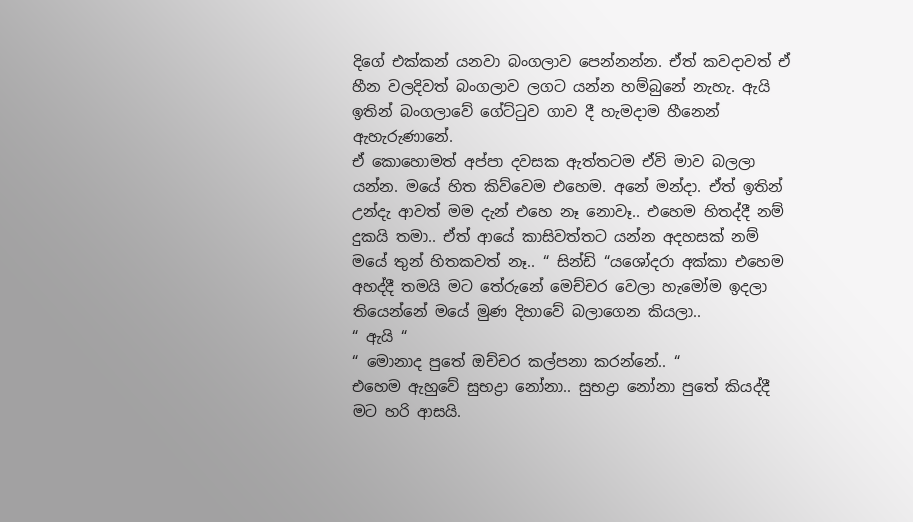දිගේ එක්කන් යනවා බංගලාව පෙන්නන්න. ඒත් කවදාවත් ඒ හීන වලදිවත් බංගලාව ලගට යන්න හම්බුනේ නැහැ. ඇයි ඉතින් බංගලාවේ ගේට්ටුව ගාව දී හැමදාම හීනෙන් ඇහැරුණානේ.
ඒ කොහොමත් අප්පා දවසක ඇත්තටම ඒවි මාව බලලා යන්න. මයේ හිත කිව්වෙම එහෙම. අනේ මන්දා. ඒත් ඉතින් උන්දැ ආවත් මම දැන් එහෙ නෑ නොවෑ.. එහෙම හිතද්දී නම් දුකයි තමා.. ඒත් ආයේ කාසිවත්තට යන්න අදහසක් නම් මයේ තුන් හිතකවත් නෑ.. “ සින්ඩි “යශෝදරා අක්කා එහෙම අහද්දී තමයි මට තේරුනේ මෙච්චර වෙලා හැමෝම ඉදලා තියෙන්නේ මයේ මුණ දිහාවේ බලාගෙන කියලා..
“ ඇයි “
“ මොනාද පුතේ ඔච්චර කල්පනා කරන්නේ.. “
එහෙම ඇහුවේ සුභද්‍රා නෝනා.. සුභද්‍රා නෝනා පුතේ කියද්දී මට හරි ආසයි.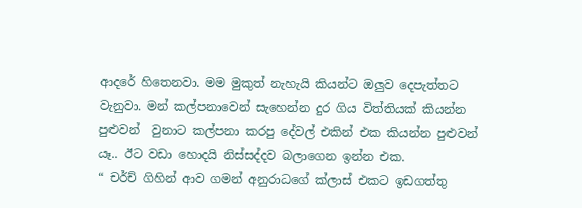ආදරේ හිතෙනවා. මම මුකුත් නැහැයි කියන්ට ඔලුව දෙපැත්තට වැනුවා. මන් කල්පනාවෙන් සැහෙන්න දුර ගිය විත්තියක් කියන්න පුළුවන්  වුනාට කල්පනා කරපු දේවල් එකින් එක කියන්න පුළුවන් යෑ.. ඊට වඩා හොදයි නිස්සද්දව බලාගෙන ඉන්න එක.
“ චර්ච් ගිහින් ආව ගමන් අනුරාධගේ ක්ලාස් එකට ඉඩගත්තු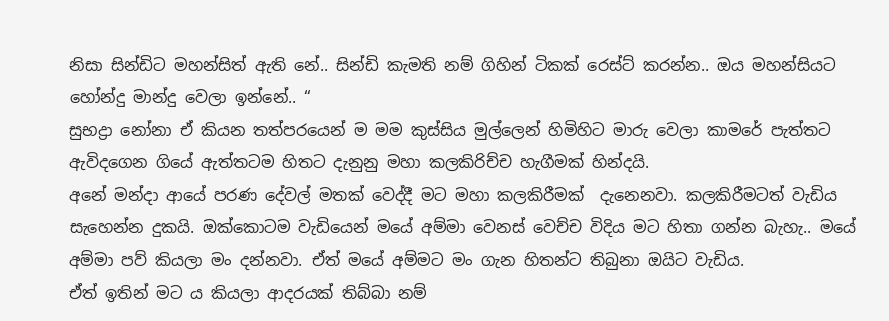නිසා සින්ඩිට මහන්සිත් ඇති නේ.. සින්ඩි කැමති නම් ගිහින් ටිකක් රෙස්ට් කරන්න.. ඔය මහන්සියට හෝන්දු මාන්දු වෙලා ඉන්නේ.. “
සුභද්‍රා නෝනා ඒ කියන තත්පරයෙන් ම මම කුස්සිය මුල්ලෙන් හිමිහිට මාරු වෙලා කාමරේ පැත්තට ඇවිදගෙන ගියේ ඇත්තටම හිතට දැනුනු මහා කලකිරිච්ච හැගීමක් හින්දයි.
අනේ මන්දා ආයේ පරණ දේවල් මතක් වෙද්දී මට මහා කලකිරීමක්  දැනෙනවා. කලකිරීමටත් වැඩිය සැහෙන්න දුකයි. ඔක්කොටම වැඩියෙන් මයේ අම්මා වෙනස් වෙච්ච විදිය මට හිතා ගන්න බැහැ.. මයේ අම්මා පව් කියලා මං දන්නවා. ඒත් මයේ අම්මට මං ගැන හිතන්ට තිබුනා ඔයිට වැඩිය.
ඒත් ඉතින් මට ය කියලා ආදරයක් තිබ්බා නම්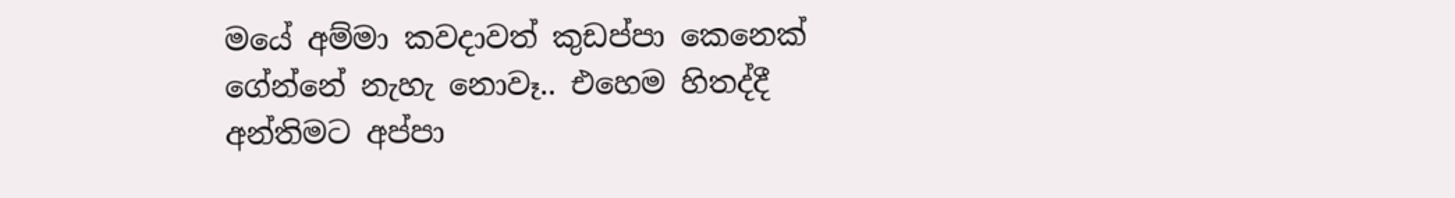මයේ අම්මා කවදාවත් කුඩප්පා කෙනෙක් ගේන්නේ නැහැ නොවෑ.. එහෙම හිතද්දී අන්තිමට අප්පා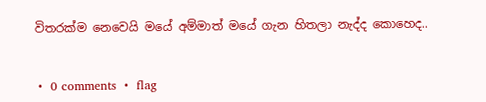විතරක්ම නෙවෙයි මයේ අම්මාත් මයේ ගැන හිතලා නැද්ද කොහෙද..


 •  0 comments  •  flag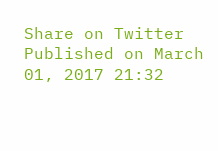Share on Twitter
Published on March 01, 2017 21:32